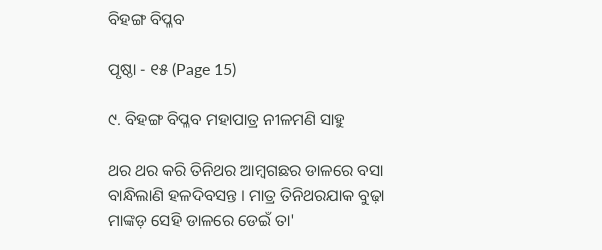ବିହଙ୍ଗ ବିପ୍ଳବ

ପୃଷ୍ଠା - ୧୫ (Page 15)

୯. ବିହଙ୍ଗ ବିପ୍ଳବ ମହାପାତ୍ର ନୀଳମଣି ସାହୁ

ଥର ଥର କରି ତିନିଥର ଆମ୍ବଗଛର ଡାଳରେ ବସା ବାନ୍ଧିଲାଣି ହଳଦିବସନ୍ତ । ମାତ୍ର ତିନିଥରଯାକ ବୁଢ଼ା ମାଙ୍କଡ଼ ସେହି ଡାଳରେ ଡେଇଁ ତା'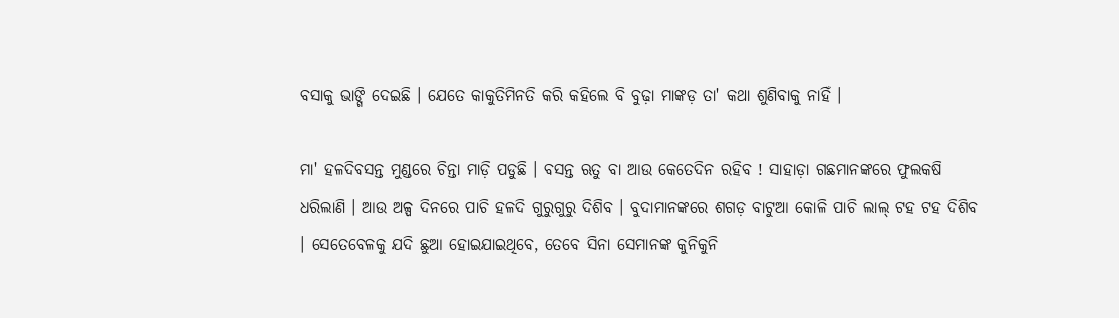ବସାକୁ ଭାଙ୍ଗି ଦେଇଛି । ଯେତେ କାକୁତିମିନତି କରି କହିଲେ ବି ବୁଢ଼ା ମାଙ୍କଡ଼ ତା' କଥା ଶୁଣିବାକୁ ନାହିଁ ।

ମା' ହଳଦିବସନ୍ତ ମୁଣ୍ଡରେ ଚିନ୍ତା ମାଡ଼ି ପଡୁଛି । ବସନ୍ତ ଋତୁ ବା ଆଉ କେତେଦିନ ରହିବ ! ସାହାଡ଼ା ଗଛମାନଙ୍କରେ ଫୁଲକଷି ଧରିଲାଣି । ଆଉ ଅଳ୍ପ ଦିନରେ ପାଚି ହଳଦି ଗୁରୁଗୁରୁ ଦିଶିବ । ବୁଦାମାନଙ୍କରେ ଶଗଡ଼ ବାଟୁଆ କୋଳି ପାଚି ଲାଲ୍ ଟହ ଟହ ଦିଶିବ । ସେତେବେଳକୁ ଯଦି ଛୁଆ ହୋଇଯାଇଥିବେ, ତେବେ ସିନା ସେମାନଙ୍କ କୁନିକୁନି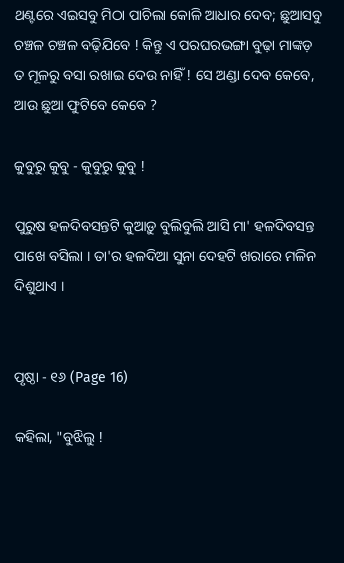ଥଣ୍ଟରେ ଏଇସବୁ ମିଠା ପାଚିଲା କୋଳି ଆଧାର ଦେବ; ଛୁଆସବୁ ଚଞ୍ଚଳ ଚଞ୍ଚଳ ବଢ଼ିଯିବେ ! କିନ୍ତୁ ଏ ପରଘରଭଙ୍ଗା ବୁଢ଼ା ମାଙ୍କଡ଼ ତ ମୂଳରୁ ବସା ରଖାଇ ଦେଉ ନାହିଁ ! ସେ ଅଣ୍ଡା ଦେବ କେବେ, ଆଉ ଛୁଆ ଫୁଟିବେ କେବେ ?

କୁବୁରୁ କୁବୁ - କୁବୁରୁ କୁବୁ !

ପୁରୁଷ ହଳଦିବସନ୍ତଟି କୁଆଡ଼ୁ ବୁଲିବୁଲି ଆସି ମା' ହଳଦିବସନ୍ତ ପାଖେ ବସିଲା । ତା'ର ହଳଦିଆ ସୁନା ଦେହଟି ଖରାରେ ମଳିନ ଦିଶୁଥାଏ ।


ପୃଷ୍ଠା - ୧୬ (Page 16)

କହିଲା, "ବୁଝିଲୁ !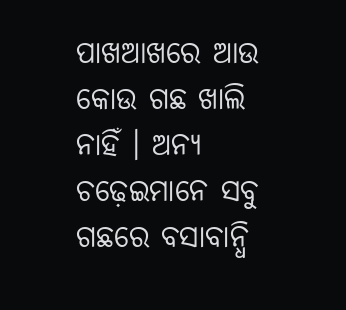ପାଖଆଖରେ ଆଉ କୋଉ ଗଛ ଖାଲି ନାହିଁ । ଅନ୍ୟ ଚଢ଼େଇମାନେ ସବୁ ଗଛରେ ବସାବାନ୍ଧି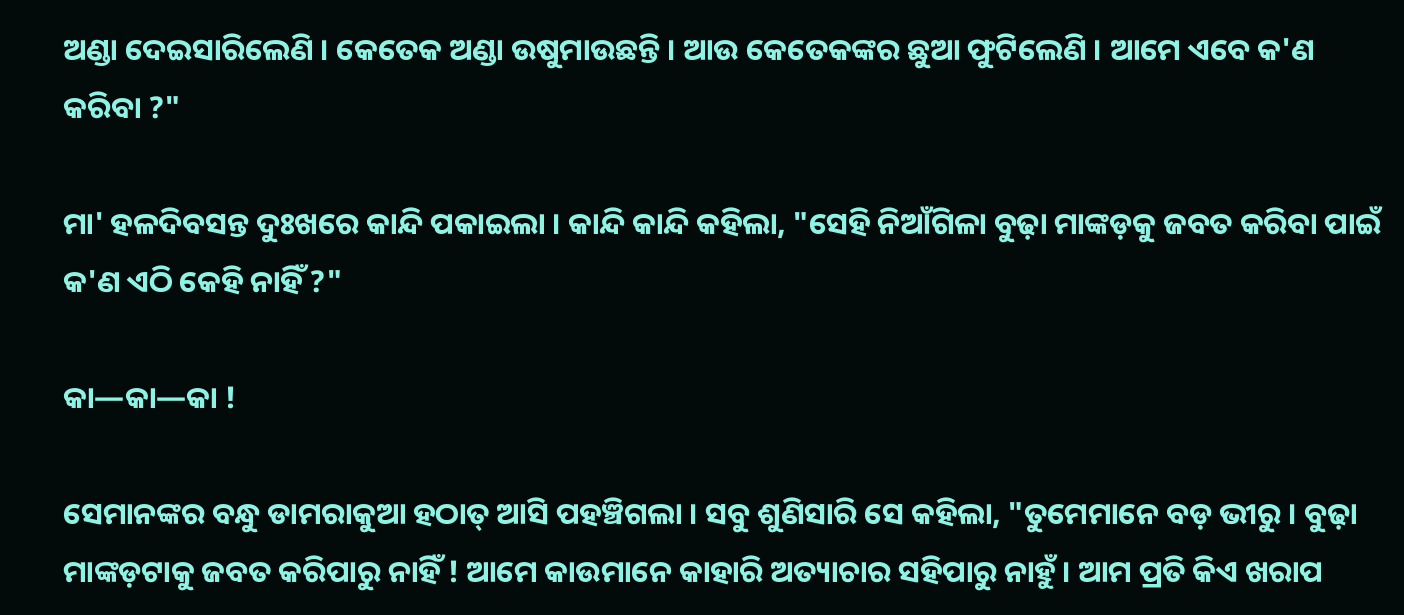ଅଣ୍ଡା ଦେଇସାରିଲେଣି । କେତେକ ଅଣ୍ଡା ଉଷୁମାଉଛନ୍ତି । ଆଉ କେତେକଙ୍କର ଛୁଆ ଫୁଟିଲେଣି । ଆମେ ଏବେ କ'ଣ କରିବା ?"

ମା' ହଳଦିବସନ୍ତ ଦୁଃଖରେ କାନ୍ଦି ପକାଇଲା । କାନ୍ଦି କାନ୍ଦି କହିଲା, "ସେହି ନିଆଁଗିଳା ବୁଢ଼ା ମାଙ୍କଡ଼କୁ ଜବତ କରିବା ପାଇଁ କ'ଣ ଏଠି କେହି ନାହିଁ ?"

କା—କା—କା !

ସେମାନଙ୍କର ବନ୍ଧୁ ଡାମରାକୁଆ ହଠାତ୍ ଆସି ପହଞ୍ଚିଗଲା । ସବୁ ଶୁଣିସାରି ସେ କହିଲା, "ତୁମେମାନେ ବଡ଼ ଭୀରୁ । ବୁଢ଼ା ମାଙ୍କଡ଼ଟାକୁ ଜବତ କରିପାରୁ ନାହିଁ ! ଆମେ କାଉମାନେ କାହାରି ଅତ୍ୟାଚାର ସହିପାରୁ ନାହୁଁ । ଆମ ପ୍ରତି କିଏ ଖରାପ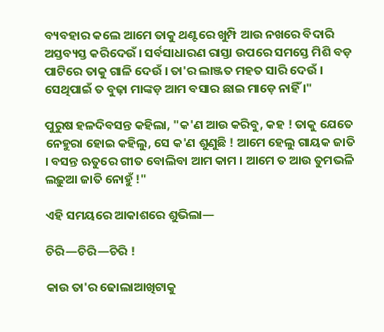ବ୍ୟବହାର କଲେ ଆମେ ତାକୁ ଥଣ୍ଟରେ ଖୁମ୍ପି ଆଉ ନଖରେ ବିଦାରି ଅସ୍ତବ୍ୟସ୍ତ କରିଦେଉଁ । ସର୍ବସାଧାରଣ ରାସ୍ତା ଉପରେ ସମସ୍ତେ ମିଶି ବଡ଼ ପାଟିରେ ତାକୁ ଗାଳି ଦେଉଁ । ତା'ର ଲାଞ୍ଜତ ମହତ ସାରି ଦେଉଁ । ସେଥିପାଇଁ ତ ବୁଢ଼ା ମାଙ୍କଡ଼ ଆମ ବସାର ଛାଇ ମାଡ଼େ ନାହିଁ ।"

ପୁରୁଷ ହଳଦିବସନ୍ତ କହିଲା, "କ'ଣ ଆଉ କରିବୁ, କହ ! ତାକୁ ଯେତେ ନେହୁରା ହୋଇ କହିଲୁ, ସେ କ'ଣ ଶୁଣୁଛି ! ଆମେ ହେଲୁ ଗାୟକ ଜାତି । ବସନ୍ତ ଋତୁରେ ଗୀତ ବୋଲିବା ଆମ କାମ । ଆମେ ତ ଆଉ ତୁମଭଳି ଲଢ଼ୁଆ ଜାତି ନୋହୁଁ !"

ଏହି ସମୟରେ ଆକାଶରେ ଶୁଭିଲା—

ଚିରି—ଚିରି—ଚିରି !

କାଉ ତା'ର ଢୋଲାଆଖିଟାକୁ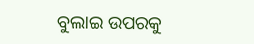ବୁଲାଇ ଉପରକୁ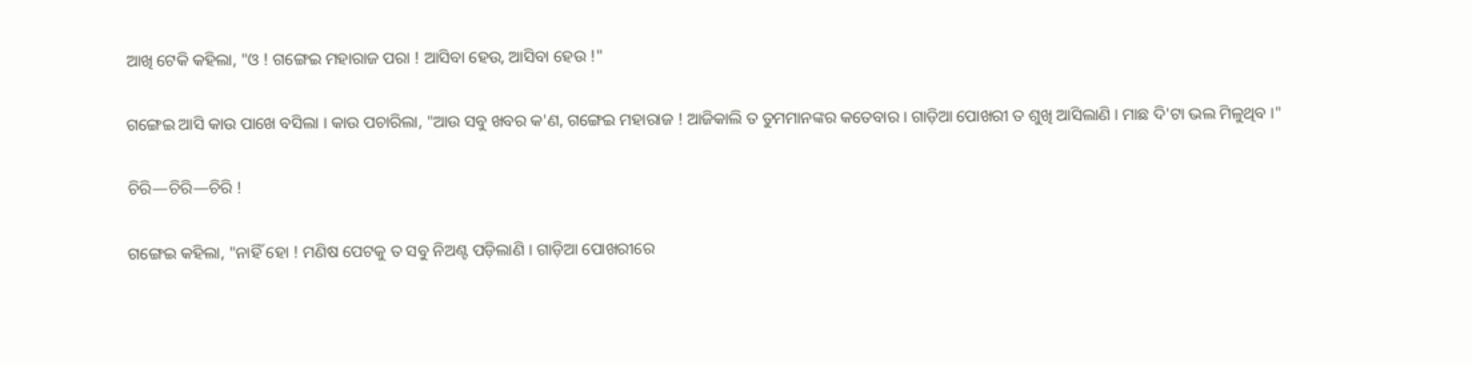ଆଖି ଟେକି କହିଲା, "ଓ ! ଗଙ୍ଗେଇ ମହାରାଜ ପରା ! ଆସିବା ହେଉ, ଆସିବା ହେଉ !"

ଗଙ୍ଗେଇ ଆସି କାଉ ପାଖେ ବସିଲା । କାଉ ପଚାରିଲା, "ଆଉ ସବୁ ଖବର କ'ଣ, ଗଙ୍ଗେଇ ମହାରାଜ ! ଆଜିକାଲି ତ ତୁମମାନଙ୍କର କତେବାର । ଗାଡ଼ିଆ ପୋଖରୀ ତ ଶୁଖି ଆସିଲାଣି । ମାଛ ଦି'ଟା ଭଲ ମିଳୁଥିବ ।"

ଚିରି—ଚିରି—ଚିରି !

ଗଙ୍ଗେଇ କହିଲା, "ନାହିଁ ହୋ ! ମଣିଷ ପେଟକୁ ତ ସବୁ ନିଅଣ୍ଟ ପଡ଼ିଲାଣି । ଗାଡ଼ିଆ ପୋଖରୀରେ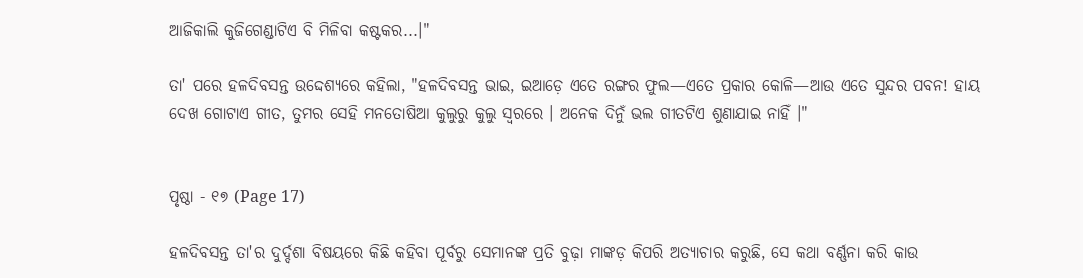ଆଜିକାଲି କୁଜିଗେଣ୍ଡାଟିଏ ବି ମିଳିବା କଷ୍ଟକର...।"

ତା' ପରେ ହଳଦିବସନ୍ତ ଉଦ୍ଦେଶ୍ୟରେ କହିଲା, "ହଳଦିବସନ୍ତ ଭାଇ, ଇଆଡ଼େ ଏତେ ରଙ୍ଗର ଫୁଲ—ଏତେ ପ୍ରକାର କୋଳି—ଆଉ ଏତେ ସୁନ୍ଦର ପବନ! ହାୟ ଦେଖ ଗୋଟାଏ ଗୀତ, ତୁମର ସେହି ମନତୋଷିଆ କୁଲୁରୁ କୁଲୁ ସ୍ୱରରେ । ଅନେକ ଦିନୁଁ ଭଲ ଗୀତଟିଏ ଶୁଣାଯାଇ ନାହିଁ ।"


ପୃଷ୍ଠା - ୧୭ (Page 17)

ହଳଦିବସନ୍ତ ତା'ର ଦୁର୍ଦ୍ଦଶା ବିଷୟରେ କିଛି କହିବା ପୂର୍ବରୁ ସେମାନଙ୍କ ପ୍ରତି ବୁଢ଼ା ମାଙ୍କଡ଼ କିପରି ଅତ୍ୟାଚାର କରୁଛି, ସେ କଥା ବର୍ଣ୍ଣନା କରି କାଉ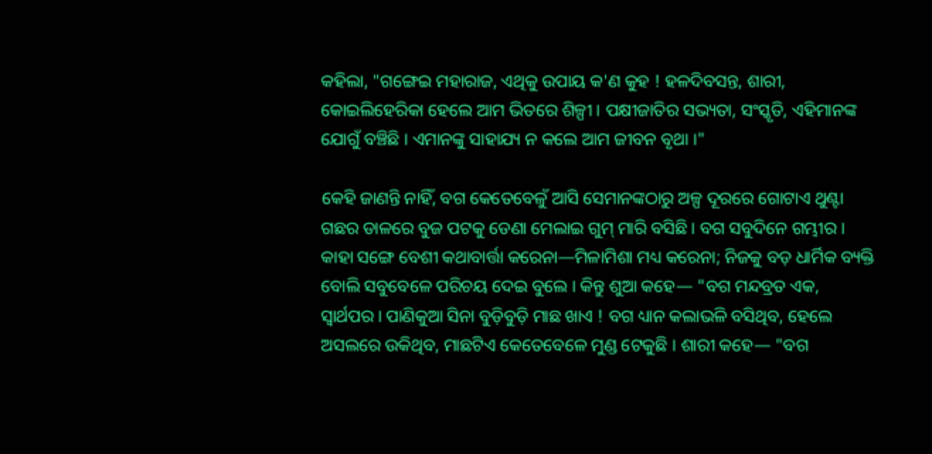କହିଲା, "ଗଙ୍ଗେଇ ମହାରାଜ, ଏଥିକୁ ଉପାୟ କ'ଣ କୁହ ! ହଳଦିବସନ୍ତ, ଶାରୀ, କୋଇଲିହେରିକା ହେଲେ ଆମ ଭିତରେ ଶିଳ୍ପୀ । ପକ୍ଷୀଜାତିର ସଭ୍ୟତା, ସଂସ୍କୃତି, ଏହିମାନଙ୍କ ଯୋଗୁଁ ବଞ୍ଚିଛି । ଏମାନଙ୍କୁ ସାହାଯ୍ୟ ନ କଲେ ଆମ ଜୀବନ ବୃଥା ।"

କେହି ଜାଣନ୍ତି ନାହିଁ, ବଗ କେତେବେଳୁଁ ଆସି ସେମାନଙ୍କଠାରୁ ଅଳ୍ପ ଦୂରରେ ଗୋଟାଏ ଥୁଣ୍ଟା ଗଛର ଡାଳରେ ବୁଜ ପଟକୁ ଡେଣା ମେଲାଇ ଗୁମ୍ ମାରି ବସିଛି । ବଗ ସବୁଦିନେ ଗମ୍ଭୀର । କାହା ସଙ୍ଗେ ବେଶୀ କଥାବାର୍ତ୍ତା କରେନା—ମିଳାମିଶା ମଧ୍ୟ କରେନା; ନିଜକୁ ବଡ଼ ଧାର୍ମିକ ବ୍ୟକ୍ତି ବୋଲି ସବୁବେଳେ ପରିଚୟ ଦେଇ ବୁଲେ । କିନ୍ତୁ ଶୁଆ କହେ— "ବଗ ମନ୍ଦବ୍ରତ ଏକ, ସ୍ୱାର୍ଥପର । ପାଣିକୁଆ ସିନା ବୁଡ଼ିବୁଡ଼ି ମାଛ ଖାଏ ! ବଗ ଧ୍ୟାନ କଲାଭଳି ବସିଥିବ, ହେଲେ ଅସଲରେ ଉକିଥିବ, ମାଛଟିଏ କେତେବେଳେ ମୁଣ୍ଡ ଟେକୁଛି । ଶାରୀ କହେ— "ବଗ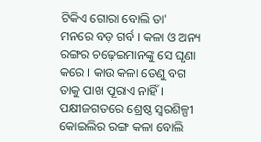ଟିକିଏ ଗୋରା ବୋଲି ତା' ମନରେ ବଡ଼ ଗର୍ବ । କଳା ଓ ଅନ୍ୟ ରଙ୍ଗର ଚଢ଼େଇମାନଙ୍କୁ ସେ ଘୃଣା କରେ । କାଉ କଳା ତେଣୁ ବଗ ତାକୁ ପାଖ ପୂରାଏ ନାହିଁ । ପକ୍ଷୀଜଗତରେ ଶ୍ରେଷ୍ଠ ସ୍ୱରଶିଳ୍ପୀ କୋଇଲିର ରଙ୍ଗ କଳା ବୋଲି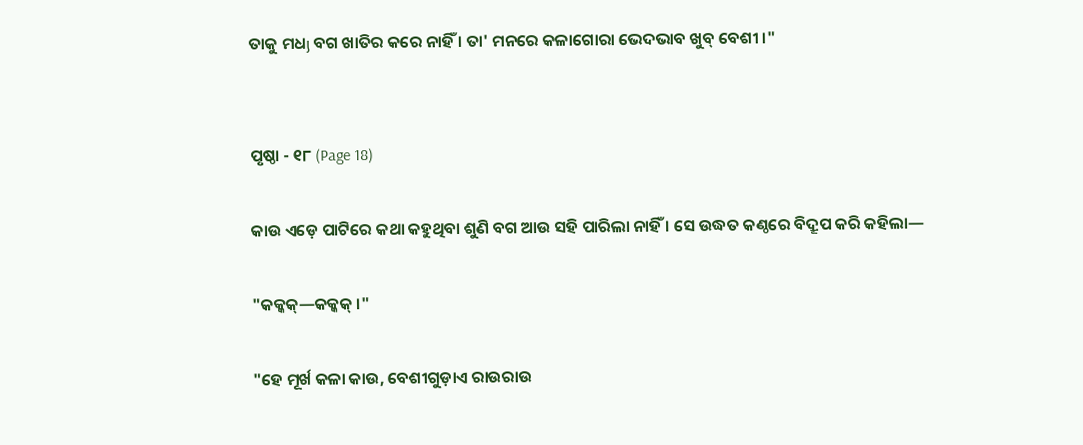ତାକୁ ମଧյ ବଗ ଖାତିର କରେ ନାହିଁ । ତା' ମନରେ କଳାଗୋରା ଭେଦଭାବ ଖୁବ୍ ବେଶୀ ।"


ପୃଷ୍ଠା - ୧୮ (Page 18)

କାଉ ଏଡ଼େ ପାଟିରେ କଥା କହୁଥିବା ଶୁଣି ବଗ ଆଉ ସହି ପାରିଲା ନାହିଁ । ସେ ଉଦ୍ଧତ କଣ୍ଠରେ ବିଦ୍ରୂପ କରି କହିଲା—

"କକ୍କକ୍—କକ୍କକ୍ ।"

"ହେ ମୂର୍ଖ କଳା କାଉ, ବେଶୀଗୁଡ଼ାଏ ରାଉରାଉ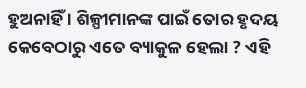ହୁଅନାହିଁ । ଶିଳ୍ପୀମାନଙ୍କ ପାଇଁ ତୋର ହୃଦୟ କେବେଠାରୁ ଏତେ ବ୍ୟାକୁଳ ହେଲା ? ଏହି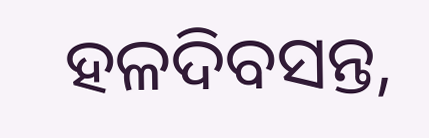ହଳଦିବସନ୍ତ,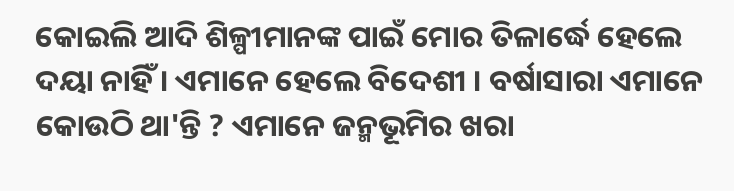କୋଇଲି ଆଦି ଶିଳ୍ପୀମାନଙ୍କ ପାଇଁ ମୋର ତିଳାର୍ଦ୍ଧେ ହେଲେ ଦୟା ନାହିଁ । ଏମାନେ ହେଲେ ବିଦେଶୀ । ବର୍ଷାସାରା ଏମାନେ କୋଉଠି ଥା'ନ୍ତି ? ଏମାନେ ଜନ୍ମଭୂମିର ଖରା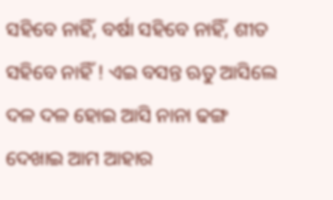ସହିବେ ନାହିଁ, ବର୍ଷା ସହିବେ ନାହିଁ, ଶୀତ ସହିବେ ନାହିଁ ! ଏଇ ବସନ୍ତ ଋତୁ ଆସିଲେ ଦଳ ଦଳ ହୋଇ ଆସି ନାନା ଢଙ୍ଗ ଦେଖାଇ ଆମ ଆହାର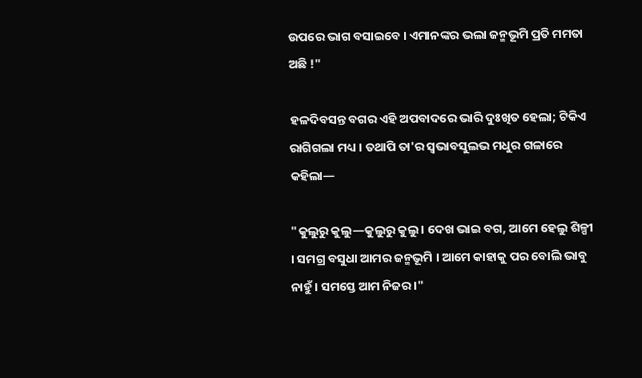ଉପରେ ଭାଗ ବସାଇବେ । ଏମାନଙ୍କର ଭଲା ଜନ୍ମଭୂମି ପ୍ରତି ମମତା ଅଛି !"

ହଳଦିବସନ୍ତ ବଗର ଏହି ଅପବାଦରେ ଭାରି ଦୁଃଖିତ ହେଲା; ଟିକିଏ ରାଗିଗଲା ମଧ୍ୟ । ତଥାପି ତା'ର ସ୍ୱଭାବସୁଲଭ ମଧୁର ଗଳାରେ କହିଲା—

"କୁଲୁରୁ କୁଲୁ—କୁଲୁରୁ କୁଲୁ । ଦେଖ ଭାଇ ବଗ, ଆମେ ହେଲୁ ଶିଳ୍ପୀ । ସମଗ୍ର ବସୁଧା ଆମର ଜନ୍ମଭୂମି । ଆମେ କାହାକୁ ପର ବୋଲି ଭାବୁ ନାହୁଁ । ସମସ୍ତେ ଆମ ନିଜର ।"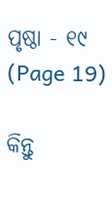ପୃଷ୍ଠା - ୧୯ (Page 19)

କିନ୍ତୁ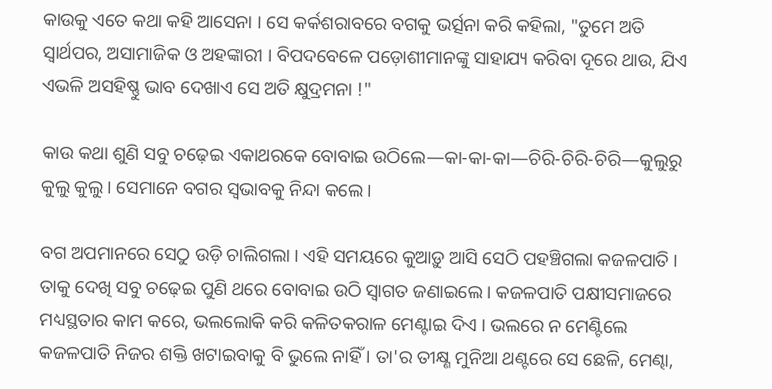କାଉକୁ ଏତେ କଥା କହି ଆସେନା । ସେ କର୍କଶରାବରେ ବଗକୁ ଭର୍ତ୍ସନା କରି କହିଲା, "ତୁମେ ଅତି ସ୍ୱାର୍ଥପର, ଅସାମାଜିକ ଓ ଅହଙ୍କାରୀ । ବିପଦବେଳେ ପଡ଼ୋଶୀମାନଙ୍କୁ ସାହାଯ୍ୟ କରିବା ଦୂରେ ଥାଉ, ଯିଏ ଏଭଳି ଅସହିଷ୍ଣୁ ଭାବ ଦେଖାଏ ସେ ଅତି କ୍ଷୁଦ୍ରମନା !"

କାଉ କଥା ଶୁଣି ସବୁ ଚଢ଼େଇ ଏକାଥରକେ ବୋବାଇ ଉଠିଲେ—କା-କା-କା—ଚିରି-ଚିରି-ଚିରି—କୁଲୁରୁ କୁଲୁ କୁଲୁ । ସେମାନେ ବଗର ସ୍ୱଭାବକୁ ନିନ୍ଦା କଲେ ।

ବଗ ଅପମାନରେ ସେଠୁ ଉଡ଼ି ଚାଲିଗଲା । ଏହି ସମୟରେ କୁଆଡ଼ୁ ଆସି ସେଠି ପହଞ୍ଚିଗଲା କଜଳପାତି । ତାକୁ ଦେଖି ସବୁ ଚଢ଼େଇ ପୁଣି ଥରେ ବୋବାଇ ଉଠି ସ୍ୱାଗତ ଜଣାଇଲେ । କଜଳପାତି ପକ୍ଷୀସମାଜରେ ମଧ୍ୟସ୍ଥତାର କାମ କରେ, ଭଲଲୋକି କରି କଳିତକରାଳ ମେଣ୍ଟାଇ ଦିଏ । ଭଲରେ ନ ମେଣ୍ଟିଲେ କଜଳପାତି ନିଜର ଶକ୍ତି ଖଟାଇବାକୁ ବି ଭୁଲେ ନାହିଁ । ତା'ର ତୀକ୍ଷ୍ଣ ମୁନିଆ ଥଣ୍ଟରେ ସେ ଛେଳି, ମେଣ୍ଢା,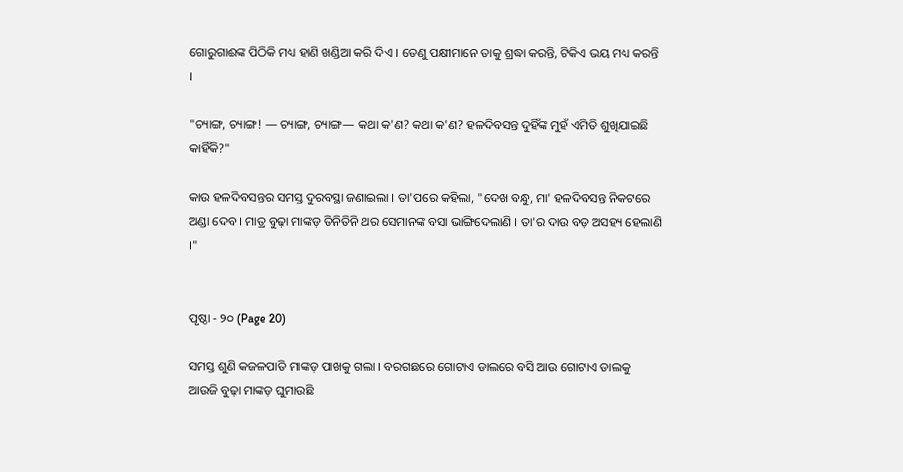ଗୋରୁଗାଈଙ୍କ ପିଠିକି ମଧ୍ୟ ହାଣି ଖଣ୍ଡିଆ କରି ଦିଏ । ତେଣୁ ପକ୍ଷୀମାନେ ତାକୁ ଶ୍ରଦ୍ଧା କରନ୍ତି, ଟିକିଏ ଭୟ ମଧ୍ୟ କରନ୍ତି ।

"ଚ୍ୟାଙ୍ଗ, ଚ୍ୟାଙ୍ଗ! — ଚ୍ୟାଙ୍ଗ, ଚ୍ୟାଙ୍ଗ— କଥା କ'ଣ? କଥା କ'ଣ? ହଳଦିବସନ୍ତ ଦୁହିଁଙ୍କ ମୁହଁ ଏମିତି ଶୁଖିଯାଇଛି କାହିଁକି?"

କାଉ ହଳଦିବସନ୍ତର ସମସ୍ତ ଦୁରବସ୍ଥା ଜଣାଇଲା । ତା'ପରେ କହିଲା, "ଦେଖ ବନ୍ଧୁ, ମା' ହଳଦିବସନ୍ତ ନିକଟରେ ଅଣ୍ଡା ଦେବ । ମାତ୍ର ବୁଢ଼ା ମାଙ୍କଡ଼ ତିନିତିନି ଥର ସେମାନଙ୍କ ବସା ଭାଙ୍ଗିଦେଲାଣି । ତା'ର ଦାଉ ବଡ଼ ଅସହ୍ୟ ହେଲାଣି ।"


ପୃଷ୍ଠା - ୨୦ (Page 20)

ସମସ୍ତ ଶୁଣି କଜଳପାତି ମାଙ୍କଡ଼ ପାଖକୁ ଗଲା । ବରଗଛରେ ଗୋଟାଏ ଡାଲରେ ବସି ଆଉ ଗୋଟାଏ ଡାଲକୁ ଆଉଜି ବୁଢ଼ା ମାଙ୍କଡ଼ ଘୁମାଉଛି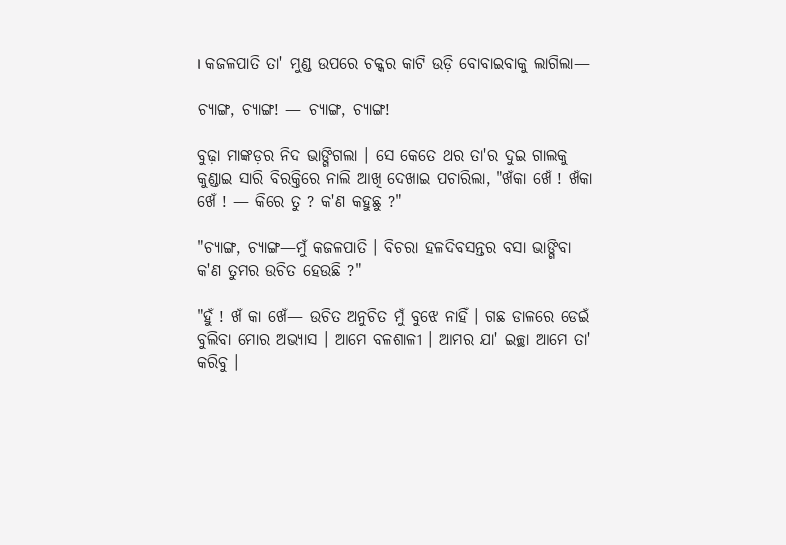। କଜଳପାତି ତା' ମୁଣ୍ଡ ଉପରେ ଚକ୍କର କାଟି ଉଡ଼ି ବୋବାଇବାକୁ ଲାଗିଲା—

ଚ୍ୟାଙ୍ଗ, ଚ୍ୟାଙ୍ଗ! — ଚ୍ୟାଙ୍ଗ, ଚ୍ୟାଙ୍ଗ!

ବୁଢ଼ା ମାଙ୍କଡ଼ର ନିଦ ଭାଙ୍ଗିଗଲା । ସେ କେତେ ଥର ତା'ର ଦୁଇ ଗାଲକୁ କୁଣ୍ଡାଇ ସାରି ବିରକ୍ତିରେ ନାଲି ଆଖି ଦେଖାଇ ପଚାରିଲା, "ଖଁକା ଖେଁ ! ଖଁକା ଖେଁ ! — କିରେ ତୁ ? କ'ଣ କହୁଛୁ ?"

"ଚ୍ୟାଙ୍ଗ, ଚ୍ୟାଙ୍ଗ—ମୁଁ କଜଳପାତି । ବିଚରା ହଳଦିବସନ୍ତର ବସା ଭାଙ୍ଗିବା କ'ଣ ତୁମର ଉଚିତ ହେଉଛି ?"

"ହୁଁ ! ଖଁ କା ଖେଁ— ଉଚିତ ଅନୁଚିତ ମୁଁ ବୁଝେ ନାହିଁ । ଗଛ ଡାଳରେ ଡେଇଁ ବୁଲିବା ମୋର ଅଭ୍ୟାସ । ଆମେ ବଳଶାଳୀ । ଆମର ଯା' ଇଚ୍ଛା ଆମେ ତା' କରିବୁ ।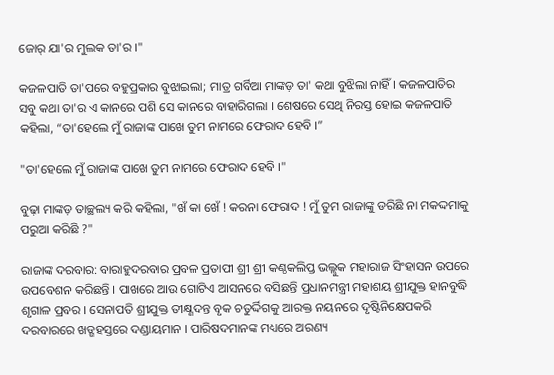ଜୋର୍ ଯା'ର ମୁଲକ ତା'ର ।"

କଜଳପାତି ତା'ପରେ ବହୁପ୍ରକାର ବୁଝାଇଲା; ମାତ୍ର ଗର୍ବିଆ ମାଙ୍କଡ଼ ତା' କଥା ବୁଝିଲା ନାହିଁ । କଜଳପାତିର ସବୁ କଥା ତା'ର ଏ କାନରେ ପଶି ସେ କାନରେ ବାହାରିଗଲା । ଶେଷରେ ସେଥି ନିରସ୍ତ ହୋଇ କଜଳପାତି କହିଲା, “ତା'ହେଲେ ମୁଁ ରାଜାଙ୍କ ପାଖେ ତୁମ ନାମରେ ଫେରାଦ ହେବି ।”

"ତା'ହେଲେ ମୁଁ ରାଜାଙ୍କ ପାଖେ ତୁମ ନାମରେ ଫେରାଦ ହେବି ।"

ବୁଢ଼ା ମାଙ୍କଡ଼ ତାଚ୍ଛଲ୍ୟ କରି କହିଲା, "ଖଁ କା ଖେଁ ! କରନା ଫେରାଦ ! ମୁଁ ତୁମ ରାଜାଙ୍କୁ ଡରିଛି ନା ମକଦ୍ଦମାକୁ ପରୁଆ କରିଛି ?"

ରାଜାଙ୍କ ଦରବାର: ବାରାହୁଦରବାର ପ୍ରବଳ ପ୍ରତାପୀ ଶ୍ରୀ ଶ୍ରୀ କଣ୍ଠକଲିପ୍ତ ଭଲ୍ଲୁକ ମହାରାଜ ସିଂହାସନ ଉପରେ ଉପବେଶନ କରିଛନ୍ତି । ପାଖରେ ଆଉ ଗୋଟିଏ ଆସନରେ ବସିଛନ୍ତି ପ୍ରଧାନମନ୍ତ୍ରୀ ମହାଶୟ ଶ୍ରୀଯୁକ୍ତ ହାନବୁଦ୍ଧି ଶୃଗାଳ ପ୍ରବର । ସେନାପତି ଶ୍ରୀଯୁକ୍ତ ତୀକ୍ଷ୍ଣଦନ୍ତ ବୃକ ଚତୁର୍ଦ୍ଦିଗକୁ ଆରକ୍ତ ନୟନରେ ଦୃଷ୍ଟିନିକ୍ଷେପକରି ଦରବାରରେ ଖଡ୍ଗହସ୍ତରେ ଦଣ୍ଡାୟମାନ । ପାରିଷଦମାନଙ୍କ ମଧ୍ୟରେ ଅରଣ୍ୟ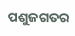ପଶୁଜଗତର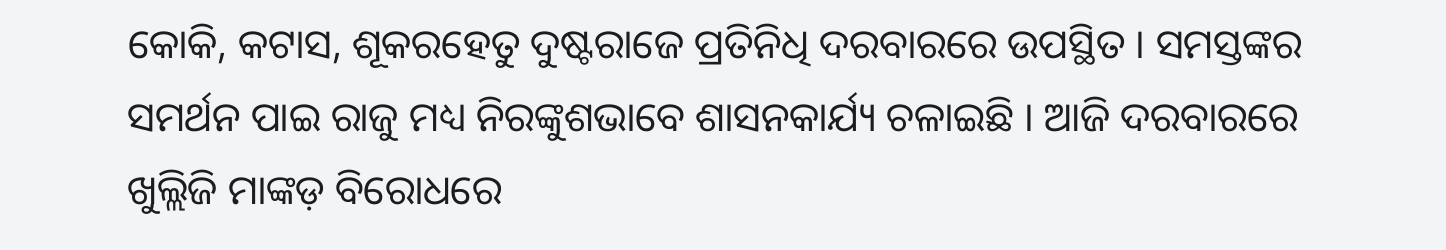କୋକି, କଟାସ, ଶୂକରହେତୁ ଦୁଷ୍ଟରାଜେ ପ୍ରତିନିଧି ଦରବାରରେ ଉପସ୍ଥିତ । ସମସ୍ତଙ୍କର ସମର୍ଥନ ପାଇ ରାଜୁ ମଧ୍ୟ ନିରଙ୍କୁଶଭାବେ ଶାସନକାର୍ଯ୍ୟ ଚଳାଇଛି । ଆଜି ଦରବାରରେ ଖୁଲ୍ଲିଜି ମାଙ୍କଡ଼ ବିରୋଧରେ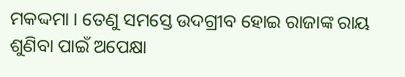ମକଦ୍ଦମା । ତେଣୁ ସମସ୍ତେ ଉଦଗ୍ରୀବ ହୋଇ ରାଜାଙ୍କ ରାୟ ଶୁଣିବା ପାଇଁ ଅପେକ୍ଷା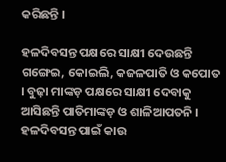କରିଛନ୍ତି ।

ହଳଦିବସନ୍ତ ପକ୍ଷରେ ସାକ୍ଷୀ ଦେଉଛନ୍ତି ଗଙ୍ଗେଇ, କୋଇଲି, କଜଳପାତି ଓ କପୋତ । ବୁଢ଼ା ମାଙ୍କଡ଼ ପକ୍ଷରେ ସାକ୍ଷୀ ଦେବାକୁ ଆସିଛନ୍ତି ପାତିମାଙ୍କଡ଼ ଓ ଶାଳିଆପତନି । ହଳଦିବସନ୍ତ ପାଇଁ କାଉ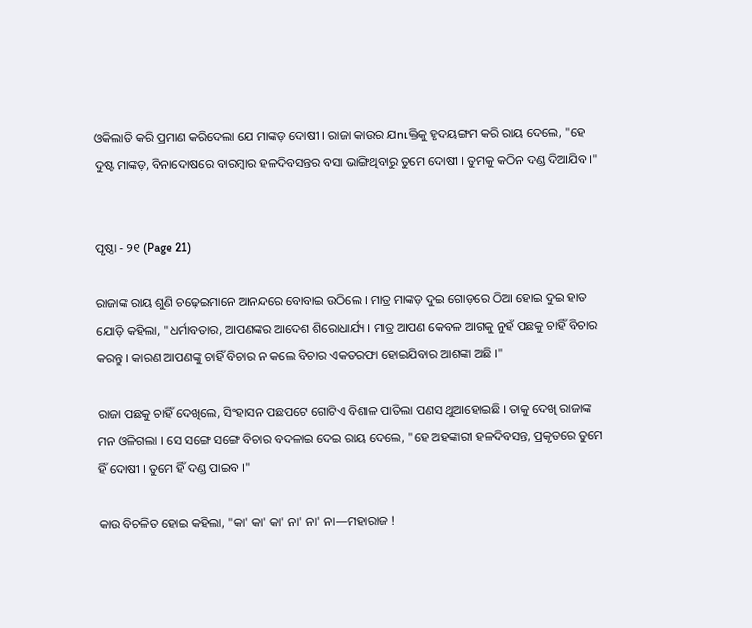ଓକିଲାତି କରି ପ୍ରମାଣ କରିଦେଲା ଯେ ମାଙ୍କଡ଼ ଦୋଷୀ । ରାଜା କାଉର ଯուକ୍ତିକୁ ହୃଦୟଙ୍ଗମ କରି ରାୟ ଦେଲେ, "ହେ ଦୁଷ୍ଟ ମାଙ୍କଡ଼, ବିନାଦୋଷରେ ବାରମ୍ବାର ହଳଦିବସନ୍ତର ବସା ଭାଙ୍ଗିଥିବାରୁ ତୁମେ ଦୋଷୀ । ତୁମକୁ କଠିନ ଦଣ୍ଡ ଦିଆଯିବ ।"


ପୃଷ୍ଠା - ୨୧ (Page 21)

ରାଜାଙ୍କ ରାୟ ଶୁଣି ଚଢ଼େଇମାନେ ଆନନ୍ଦରେ ବୋବାଇ ଉଠିଲେ । ମାତ୍ର ମାଙ୍କଡ଼ ଦୁଇ ଗୋଡ଼ରେ ଠିଆ ହୋଇ ଦୁଇ ହାତ ଯୋଡ଼ି କହିଲା, "ଧର୍ମାବତାର, ଆପଣଙ୍କର ଆଦେଶ ଶିରୋଧାର୍ଯ୍ୟ । ମାତ୍ର ଆପଣ କେବଳ ଆଗକୁ ନୁହଁ ପଛକୁ ଚାହିଁ ବିଚାର କରନ୍ତୁ । କାରଣ ଆପଣଙ୍କୁ ଚାହିଁ ବିଚାର ନ କଲେ ବିଚାର ଏକତରଫା ହୋଇଯିବାର ଆଶଙ୍କା ଅଛି ।"

ରାଜା ପଛକୁ ଚାହିଁ ଦେଖିଲେ, ସିଂହାସନ ପଛପଟେ ଗୋଟିଏ ବିଶାଳ ପାତିଲା ପଣସ ଥୁଆହୋଇଛି । ତାକୁ ଦେଖି ରାଜାଙ୍କ ମନ ଓଳିଗଲା । ସେ ସଙ୍ଗେ ସଙ୍ଗେ ବିଚାର ବଦଳାଇ ଦେଇ ରାୟ ଦେଲେ, "ହେ ଅହଙ୍କାରୀ ହଳଦିବସନ୍ତ, ପ୍ରକୃତରେ ତୁମେ ହିଁ ଦୋଷୀ । ତୁମେ ହିଁ ଦଣ୍ଡ ପାଇବ ।"

କାଉ ବିଚଳିତ ହୋଇ କହିଲା, "କା' କା' କା' ନା' ନା' ନା—ମହାରାଜ !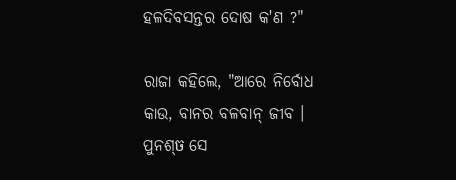ହଳଦିବସନ୍ତର ଦୋଷ କ'ଣ ?"

ରାଜା କହିଲେ, "ଆରେ ନିର୍ବୋଧ କାଉ, ବାନର ବଳବାନ୍ ଜୀବ । ପୁନଶ୍ច ସେ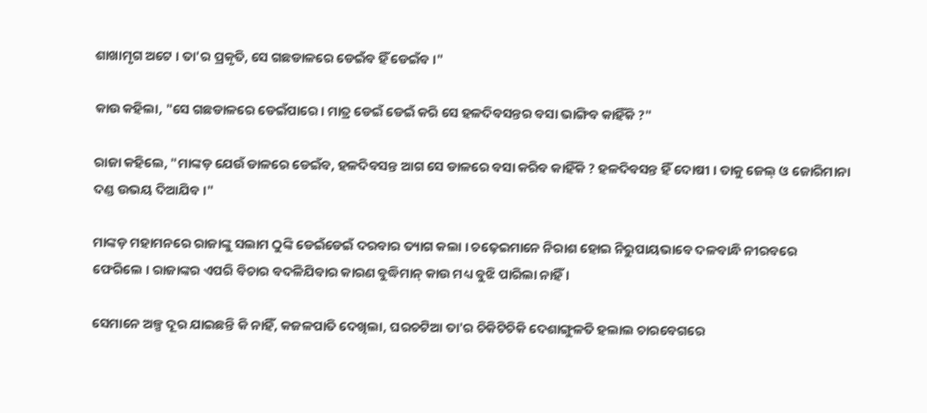ଶାଖାମୃଗ ଅଟେ । ତା'ର ପ୍ରକୃତି, ସେ ଗଛଡାଳରେ ଡେଇଁବ ହିଁ ଡେଇଁବ ।"

କାଉ କହିଲା, "ସେ ଗଛଡାଳରେ ଡେଇଁପାରେ । ମାତ୍ର ଡେଇଁ ଡେଇଁ କରି ସେ ହଳଦିବସନ୍ତର ବସା ଭାଙ୍ଗିବ କାହିଁକି ?"

ରାଜା କହିଲେ, "ମାଙ୍କଡ଼ ଯେଉଁ ଡାଳରେ ଡେଇଁବ, ହଳଦିବସନ୍ତ ଆଗ ସେ ଡାଳରେ ବସା କରିବ କାହିଁକି ? ହଳଦିବସନ୍ତ ହିଁ ଦୋଷୀ । ତାକୁ ଜେଲ୍ ଓ ଜୋରିମାନା ଦଣ୍ଡ ଉଭୟ ଦିଆଯିବ ।"

ମାଙ୍କଡ଼ ମହାମନରେ ରାଜାଙ୍କୁ ସଲାମ ଠୁଙ୍କି ଡେଇଁଡେଇଁ ଦରବାର ତ୍ୟାଗ କଲା । ଚଢ଼େଇମାନେ ନିରାଶ ହୋଇ ନିରୁପାୟଭାବେ ଦଳବାନ୍ଧି ନୀରବରେ ଫେରିଲେ । ରାଜାଙ୍କର ଏପରି ବିଚାର ବଦଳିଯିବାର କାରଣ ବୁଦ୍ଧିମାନ୍ କାଉ ମଧ୍ୟ ବୁଝି ପାରିଲା ନାହିଁ ।

ସେମାନେ ଅଳ୍ପ ଦୂର ଯାଇଛନ୍ତି କି ନାହିଁ, କଜଳପାତି ଦେଖିଲା, ଘରଚଟିଆ ତା'ର ଚିକିଟିଚିକି ଦେଶାଙ୍ଗୁଳତି ହଲାଲ ଚାରବେଗରେ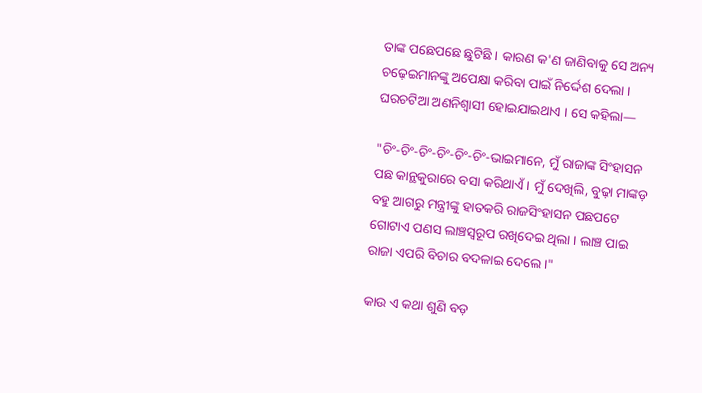ତାଙ୍କ ପଛେପଛେ ଛୁଟିଛି । କାରଣ କ'ଣ ଜାଣିବାକୁ ସେ ଅନ୍ୟ ଚଢ଼େଇମାନଙ୍କୁ ଅପେକ୍ଷା କରିବା ପାଇଁ ନିର୍ଦ୍ଦେଶ ଦେଲା । ଘରଚଟିଆ ଅଣନିଶ୍ୱାସୀ ହୋଇଯାଇଥାଏ । ସେ କହିଲା—

"ଚିଂ-ଚିଂ-ଚିଂ-ଚିଂ-ଚିଂ-ଚିଂ-ଭାଇମାନେ, ମୁଁ ରାଜାଙ୍କ ସିଂହାସନ ପଛ କାନ୍ଥକୁରାରେ ବସା କରିଥାଏଁ । ମୁଁ ଦେଖିଲି, ବୁଢ଼ା ମାଙ୍କଡ଼ ବହୁ ଆଗରୁ ମନ୍ତ୍ରୀଙ୍କୁ ହାତକରି ରାଜସିଂହାସନ ପଛପଟେ ଗୋଟାଏ ପଣସ ଲାଞ୍ଚସ୍ୱରୂପ ରଖିଦେଇ ଥିଲା । ଲାଞ୍ଚ ପାଇ ରାଜା ଏପରି ବିଚାର ବଦଳାଇ ଦେଲେ ।"

କାଉ ଏ କଥା ଶୁଣି ବଡ଼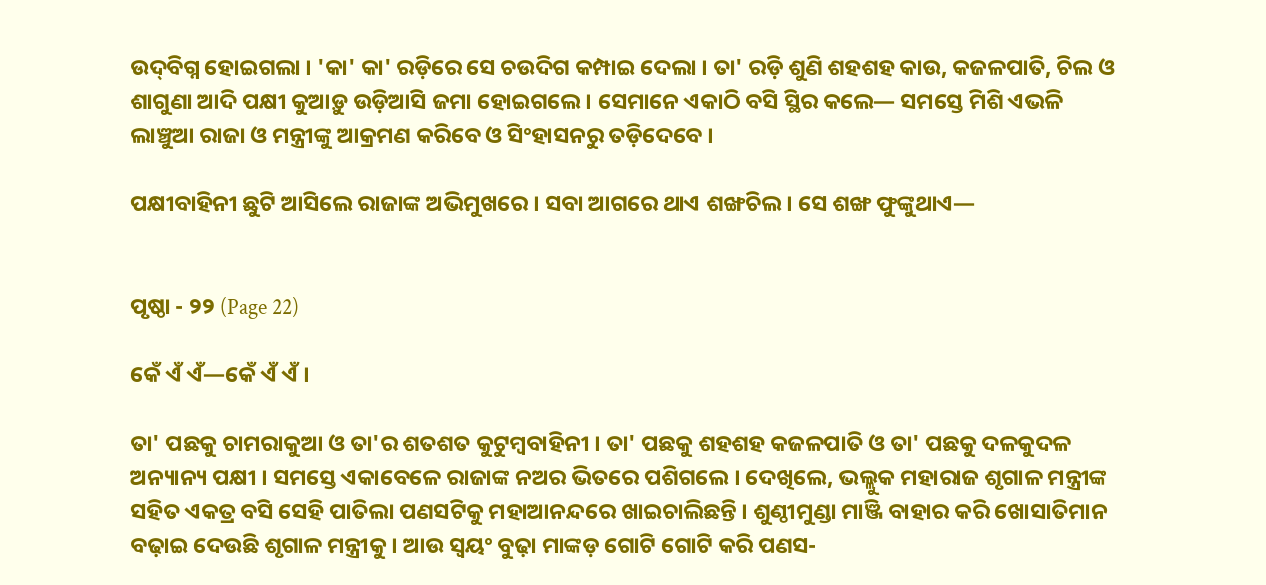ଉଦ୍‌ବିଗ୍ନ ହୋଇଗଲା । 'କା' କା' ରଡ଼ିରେ ସେ ଚଉଦିଗ କମ୍ପାଇ ଦେଲା । ତା' ରଡ଼ି ଶୁଣି ଶହଶହ କାଉ, କଜଳପାତି, ଚିଲ ଓ ଶାଗୁଣା ଆଦି ପକ୍ଷୀ କୁଆଡ଼ୁ ଉଡ଼ିଆସି ଜମା ହୋଇଗଲେ । ସେମାନେ ଏକାଠି ବସି ସ୍ଥିର କଲେ— ସମସ୍ତେ ମିଶି ଏଭଳି ଲାଞ୍ଚୁଆ ରାଜା ଓ ମନ୍ତ୍ରୀଙ୍କୁ ଆକ୍ରମଣ କରିବେ ଓ ସିଂହାସନରୁ ତଡ଼ିଦେବେ ।

ପକ୍ଷୀବାହିନୀ ଛୁଟି ଆସିଲେ ରାଜାଙ୍କ ଅଭିମୁଖରେ । ସବା ଆଗରେ ଥାଏ ଶଙ୍ଖଚିଲ । ସେ ଶଙ୍ଖ ଫୁଙ୍କୁଥାଏ—


ପୃଷ୍ଠା - ୨୨ (Page 22)

କେଁ ଏଁ ଏଁ—କେଁ ଏଁ ଏଁ ।

ତା' ପଛକୁ ଚାମରାକୁଆ ଓ ତା'ର ଶତଶତ କୁଟୁମ୍ବବାହିନୀ । ତା' ପଛକୁ ଶହଶହ କଜଳପାତି ଓ ତା' ପଛକୁ ଦଳକୁଦଳ ଅନ୍ୟାନ୍ୟ ପକ୍ଷୀ । ସମସ୍ତେ ଏକାବେଳେ ରାଜାଙ୍କ ନଅର ଭିତରେ ପଶିଗଲେ । ଦେଖିଲେ, ଭଲ୍ଲୁକ ମହାରାଜ ଶୃଗାଳ ମନ୍ତ୍ରୀଙ୍କ ସହିତ ଏକତ୍ର ବସି ସେହି ପାତିଲା ପଣସଟିକୁ ମହାଆନନ୍ଦରେ ଖାଇଚାଲିଛନ୍ତି । ଶୁଣ୍ଠୀମୁଣ୍ଡା ମାଞ୍ଜି ବାହାର କରି ଖୋସାତିମାନ ବଢ଼ାଇ ଦେଉଛି ଶୃଗାଳ ମନ୍ତ୍ରୀକୁ । ଆଉ ସ୍ୱୟଂ ବୁଢ଼ା ମାଙ୍କଡ଼ ଗୋଟି ଗୋଟି କରି ପଣସ-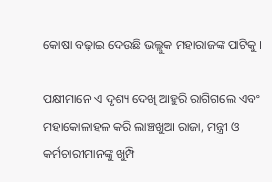କୋଷା ବଢ଼ାଇ ଦେଉଛି ଭଲ୍ଲୁକ ମହାରାଜଙ୍କ ପାଟିକୁ ।

ପକ୍ଷୀମାନେ ଏ ଦୃଶ୍ୟ ଦେଖି ଆହୁରି ରାଗିଗଲେ ଏବଂ ମହାକୋଳାହଳ କରି ଲାଞ୍ଚଖୁଆ ରାଜା, ମନ୍ତ୍ରୀ ଓ କର୍ମଚାରୀମାନଙ୍କୁ ଖୁମ୍ପି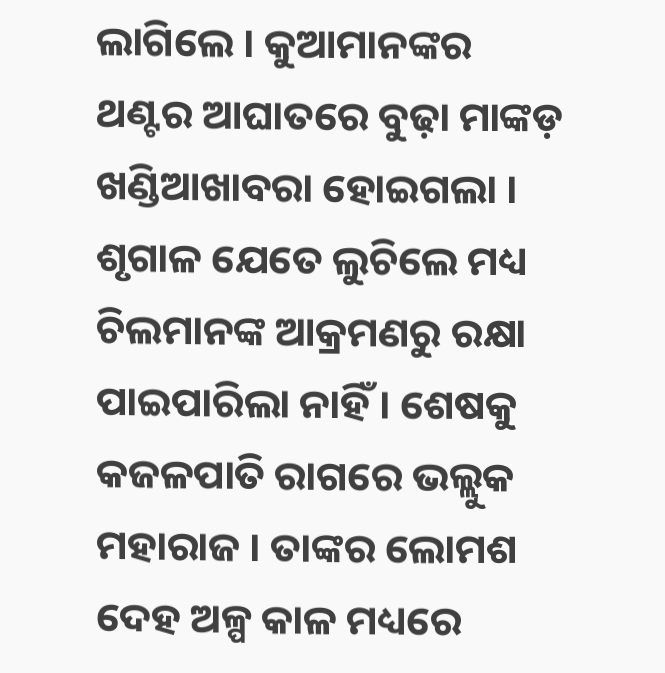ଲାଗିଲେ । କୁଆମାନଙ୍କର ଥଣ୍ଟର ଆଘାତରେ ବୁଢ଼ା ମାଙ୍କଡ଼ ଖଣ୍ଡିଆଖାବରା ହୋଇଗଲା । ଶୃଗାଳ ଯେତେ ଲୁଚିଲେ ମଧ୍ୟ ଚିଲମାନଙ୍କ ଆକ୍ରମଣରୁ ରକ୍ଷା ପାଇପାରିଲା ନାହିଁ । ଶେଷକୁ କଜଳପାତି ରାଗରେ ଭଲ୍ଲୁକ ମହାରାଜ । ତାଙ୍କର ଲୋମଶ ଦେହ ଅଳ୍ପ କାଳ ମଧ୍ୟରେ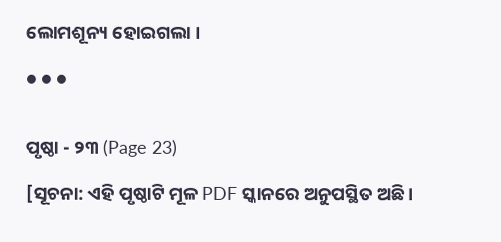ଲୋମଶୂନ୍ୟ ହୋଇଗଲା ।

● ● ●


ପୃଷ୍ଠା - ୨୩ (Page 23)

[ସୂଚନା: ଏହି ପୃଷ୍ଠାଟି ମୂଳ PDF ସ୍କାନରେ ଅନୁପସ୍ଥିତ ଅଛି ।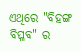ଏଥିରେ "ବିହଙ୍ଗ ବିପ୍ଳବ" ର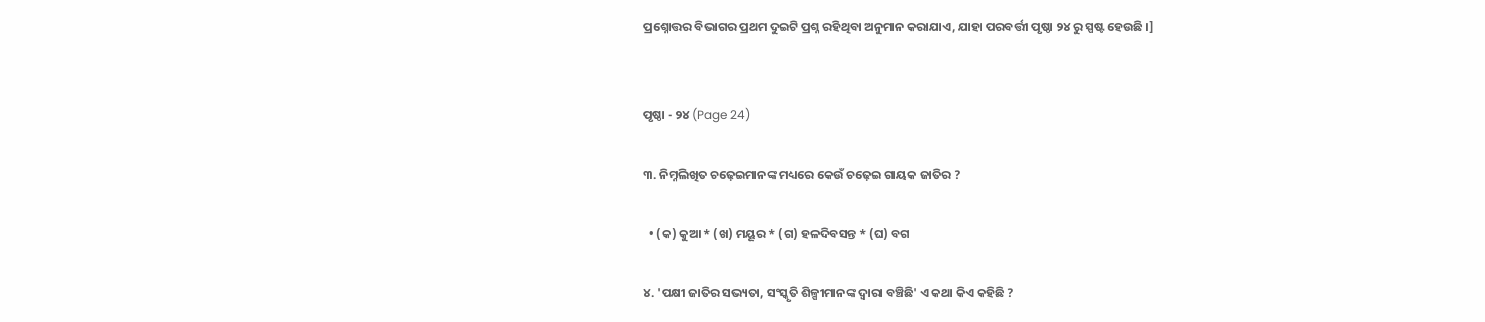ପ୍ରଶ୍ନୋତ୍ତର ବିଭାଗର ପ୍ରଥମ ଦୁଇଟି ପ୍ରଶ୍ନ ରହିଥିବା ଅନୁମାନ କରାଯାଏ, ଯାହା ପରବର୍ତ୍ତୀ ପୃଷ୍ଠା ୨୪ ରୁ ସ୍ପଷ୍ଟ ହେଉଛି ।]


ପୃଷ୍ଠା - ୨୪ (Page 24)

୩. ନିମ୍ନଲିଖିତ ଚଢ଼େଇମାନଙ୍କ ମଧ୍ୟରେ କେଉଁ ଚଢ଼େଇ ଗାୟକ ଜାତିର ?

  • (କ) କୁଆ * (ଖ) ମୟୂର * (ଗ) ହଳଦିବସନ୍ତ * (ଘ) ବଗ

୪. 'ପକ୍ଷୀ ଜାତିର ସଭ୍ୟତା, ସଂସ୍କୃତି ଶିଳ୍ପୀମାନଙ୍କ ଦ୍ୱାରା ବଞ୍ଚିଛି' ଏ କଥା କିଏ କହିଛି ?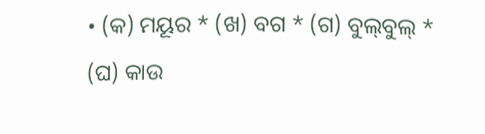• (କ) ମୟୂର * (ଖ) ବଗ * (ଗ) ବୁଲ୍‌ବୁଲ୍ * (ଘ) କାଉ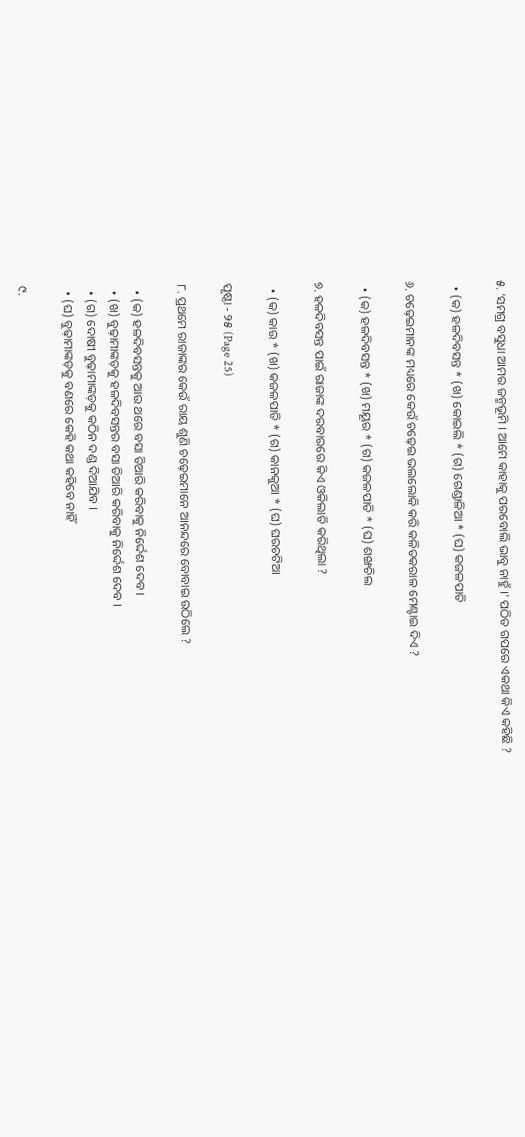୫. 'ସମଗ୍ର ବସୁଧା ଆମର ଜନ୍ମଭୂମି । ଆମେ କାହାକୁ ପରବୋଲି ଭାବୁ ନାହୁଁ ।' ପଠିତ ଗପରେ ଏକଥା କିଏ କହିଛି ?

  • (କ) ହଳଦିବସନ୍ତ * (ଖ) କୋଇଲି * (ଗ) ଗେଣ୍ଡାଳିଆ * (ଘ) କଜଳପାତି

୬. ଚଢ଼େଇମାନଙ୍କ ମଧ୍ୟରେ କେଉଁ ଚଢ଼େଇ ଭଲଲୋକି କରି କଳିତକରାଳ ମେଣ୍ଟାଇ ଦିଏ ?

  • (କ) ହଳଦିବସନ୍ତ * (ଖ) ମୟୂର * (ଗ) କଜଳପାତି * (ଘ) ଶଙ୍ଖଚିଲ

୭. ହଳଦିବସନ୍ତ ପାଇଁ ରାଜାଙ୍କ ଦରବାରରେ କିଏ ଓକିଲାତି କରିଥିଲା ?

  • (କ) କାଉ * (ଖ) କଜଳପାତି * (ଗ) କାନକୁଆ * (ଘ) ଘରଚଟିଆ

ପୃଷ୍ଠା - ୨୫ (Page 25)

୮. ପ୍ରଥମେ ରାଜାଙ୍କର କେଉଁ ରାୟ ଶୁଣି ଚଢ଼େଇମାନେ ଆନନ୍ଦରେ ବୋବାଇ ଉଠିଲେ ?

  • (କ) ହଳଦିବସନ୍ତକୁ ଆଉ ଥରେ ବସା ତିଆରି କରିବାକୁ ନିର୍ଦ୍ଦେଶ ଦେବ ।
  • (ଖ) ବୁଢ଼ାମାଙ୍କଡ଼କୁ ହଳଦିବସନ୍ତର ବସା ତିଆରି କରିବାକୁ ନିର୍ଦ୍ଦେଶ ଦେବ ।
  • (ଗ) ଦୋଷୀ ବୁଢ଼ାମାଙ୍କଡ଼କୁ କଠିନ ଦଣ୍ଡ ଦିଆଯିବ ।
  • (ଘ) ବୁଢ଼ାମାଙ୍କଡ଼କୁ ବଣରେ କେହି କଥା କହିବେ ନାହିଁ

୯.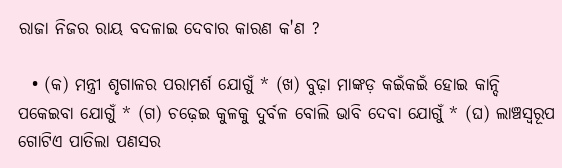ରାଜା ନିଜର ରାୟ ବଦଳାଇ ଦେବାର କାରଣ କ'ଣ ?

  • (କ) ମନ୍ତ୍ରୀ ଶୃଗାଳର ପରାମର୍ଶ ଯୋଗୁଁ * (ଖ) ବୁଢ଼ା ମାଙ୍କଡ଼ କଇଁକଇଁ ହୋଇ କାନ୍ଦି ପକେଇବା ଯୋଗୁଁ * (ଗ) ଚଢ଼େଇ କୁଳକୁ ଦୁର୍ବଳ ବୋଲି ଭାବି ଦେବା ଯୋଗୁଁ * (ଘ) ଲାଞ୍ଚସ୍ୱରୂପ ଗୋଟିଏ ପାତିଲା ପଣସର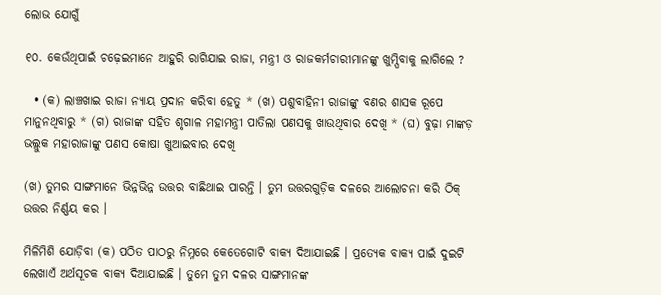ଲୋଭ ଯୋଗୁଁ

୧୦. କେଉଁଥିପାଇଁ ଚଢ଼େଇମାନେ ଆହୁରି ରାଗିଯାଇ ରାଜା, ମନ୍ତ୍ରୀ ଓ ରାଜକର୍ମଚାରୀମାନଙ୍କୁ ଖୁମ୍ପିବାକୁ ଲାଗିଲେ ?

  • (କ) ଲାଞ୍ଚଖାଇ ରାଜା ନ୍ୟାୟ ପ୍ରଦାନ କରିବା ହେତୁ * (ଖ) ପଶୁବାହିନୀ ରାଜାଙ୍କୁ ବଣର ଶାସକ ରୂପେ ମାନୁନଥିବାରୁ * (ଗ) ରାଜାଙ୍କ ସହିତ ଶୃଗାଳ ମହାମନ୍ତ୍ରୀ ପାତିଲା ପଣସକୁ ଖାଉଥିବାର ଦେଖି * (ଘ) ବୁଢ଼ା ମାଙ୍କଡ଼ ଭଲ୍ଲୁକ ମହାରାଜାଙ୍କୁ ପଣସ କୋଷା ଖୁଆଇବାର ଦେଖି

(ଖ) ତୁମର ସାଙ୍ଗମାନେ ଭିନ୍ନଭିନ୍ନ ଉତ୍ତର ବାଛିଥାଇ ପାରନ୍ତି । ତୁମ ଉତ୍ତରଗୁଡ଼ିକ ଦଳରେ ଆଲୋଚନା କରି ଠିକ୍ ଉତ୍ତର ନିର୍ଣ୍ଣୟ କର ।

ମିଳିମିଶି ଯୋଡ଼ିବା (କ) ପଠିତ ପାଠରୁ ନିମ୍ନରେ କେତେଗୋଟି ବାକ୍ୟ ଦିଆଯାଇଛି । ପ୍ରତ୍ୟେକ ବାକ୍ୟ ପାଇଁ ଦୁଇଟି ଲେଖାଏଁ ଅର୍ଥସୂଚକ ବାକ୍ୟ ଦିଆଯାଇଛି । ତୁମେ ତୁମ ଦଳର ସାଙ୍ଗମାନଙ୍କ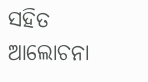ସହିତ ଆଲୋଚନା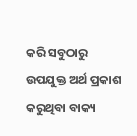କରି ସବୁଠାରୁ ଉପଯୁକ୍ତ ଅର୍ଥ ପ୍ରକାଶ କରୁଥିବା ବାକ୍ୟ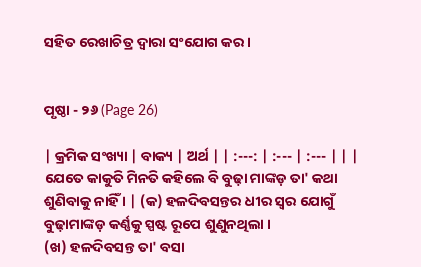ସହିତ ରେଖାଚିତ୍ର ଦ୍ୱାରା ସଂଯୋଗ କର ।


ପୃଷ୍ଠା - ୨୬ (Page 26)

| କ୍ରମିକ ସଂଖ୍ୟା | ବାକ୍ୟ | ଅର୍ଥ | | :---: | :--- | :--- | | | ଯେତେ କାକୁତି ମିନତି କହିଲେ ବି ବୁଢ଼ା ମାଙ୍କଡ଼ ତା' କଥା ଶୁଣିବାକୁ ନାହିଁ । | (କ) ହଳଦିବସନ୍ତର ଧୀର ସ୍ୱର ଯୋଗୁଁ ବୁଢ଼ାମାଙ୍କଡ଼ କର୍ଣ୍ଣକୁ ସ୍ପଷ୍ଟ ରୂପେ ଶୁଣୁନଥିଲା ।
(ଖ) ହଳଦିବସନ୍ତ ତା' ବସା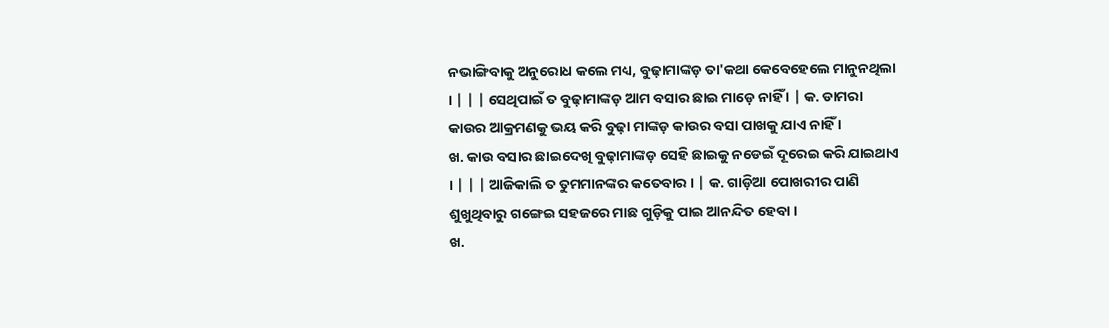ନଭାଙ୍ଗିବାକୁ ଅନୁରୋଧ କଲେ ମଧ୍ୟ, ବୁଢ଼ାମାଙ୍କଡ଼ ତା'କଥା କେବେହେଲେ ମାନୁନଥିଲା । | | | ସେଥିପାଇଁ ତ ବୁଢ଼ାମାଙ୍କଡ଼ ଆମ ବସାର ଛାଇ ମାଡ଼େ ନାହିଁ । | କ. ଡାମରା କାଉର ଆକ୍ରମଣକୁ ଭୟ କରି ବୁଢ଼ା ମାଙ୍କଡ଼ କାଉର ବସା ପାଖକୁ ଯାଏ ନାହିଁ ।
ଖ. କାଉ ବସାର ଛାଇଦେଖି ବୁଢ଼ାମାଙ୍କଡ଼ ସେହି ଛାଇକୁ ନଡେଇଁ ଦୂରେଇ କରି ଯାଇଥାଏ । | | | ଆଜିକାଲି ତ ତୁମମାନଙ୍କର କତେବାର । | କ. ଗାଡ଼ିଆ ପୋଖରୀର ପାଣି ଶୁଖୁଥିବାରୁ ଗଙ୍ଗେଇ ସହଜରେ ମାଛ ଗୁଡ଼ିକୁ ପାଇ ଆନନ୍ଦିତ ହେବା ।
ଖ.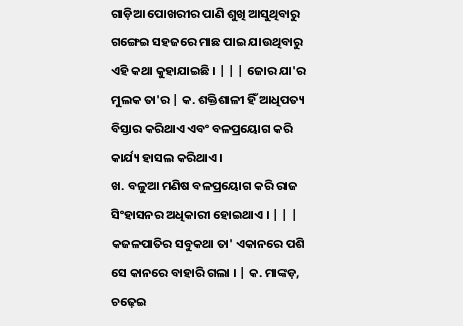ଗାଡ଼ିଆ ପୋଖରୀର ପାଣି ଶୁଖି ଆସୁଥିବାରୁ ଗଙ୍ଗେଇ ସହଜରେ ମାଛ ପାଇ ଯାଉଥିବାରୁ ଏହି କଥା କୁହାଯାଇଛି । | | | ଜୋର ଯା'ର ମୁଲକ ତା'ର | କ. ଶକ୍ତିଶାଳୀ ହିଁ ଆଧିପତ୍ୟ ବିସ୍ତାର କରିଥାଏ ଏବଂ ବଳପ୍ରୟୋଗ କରି କାର୍ଯ୍ୟ ହାସଲ କରିଥାଏ ।
ଖ. ବଳୁଆ ମଣିଷ ବଳପ୍ରୟୋଗ କରି ରାଜ ସିଂହାସନର ଅଧିକାରୀ ହୋଇଥାଏ । | | | କଜଳପାତିର ସବୁକଥା ତା' ଏକାନରେ ପଶି ସେ କାନରେ ବାହାରି ଗଲା । | କ. ମାଙ୍କଡ଼, ଚଢ଼େଇ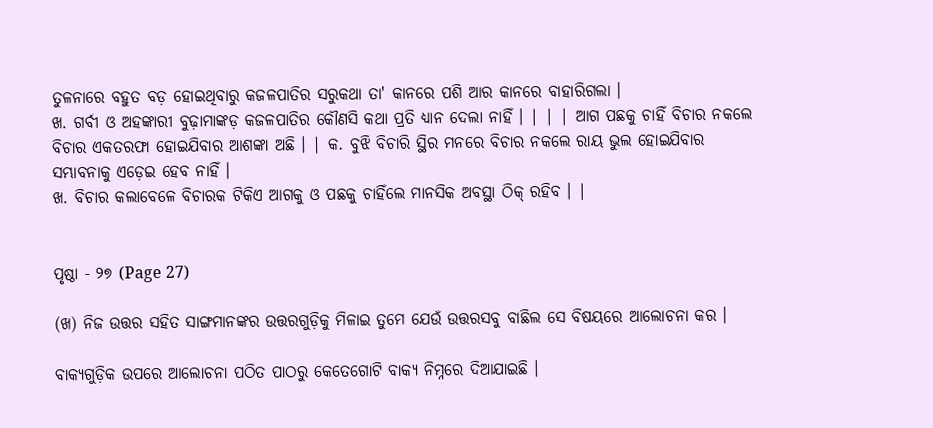ତୁଳନାରେ ବହୁତ ବଡ଼ ହୋଇଥିବାରୁ କଜଳପାତିର ସରୁକଥା ତା' କାନରେ ପଶି ଆର କାନରେ ବାହାରିଗଲା ।
ଖ. ଗର୍ବୀ ଓ ଅହଙ୍କାରୀ ବୁଢ଼ାମାଙ୍କଡ଼ କଜଳପାତିର କୌଣସି କଥା ପ୍ରତି ଧ୍ୟାନ ଦେଲା ନାହିଁ । | | | ଆଗ ପଛକୁ ଚାହିଁ ବିଚାର ନକଲେ ବିଚାର ଏକତରଫା ହୋଇଯିବାର ଆଶଙ୍କା ଅଛି । | କ. ବୁଝି ବିଚାରି ସ୍ଥିର ମନରେ ବିଚାର ନକଲେ ରାୟ ଭୁଲ ହୋଇଯିବାର ସମ୍ଭାବନାକୁ ଏଡ଼େଇ ହେବ ନାହିଁ ।
ଖ. ବିଚାର କଲାବେଳେ ବିଚାରକ ଟିକିଏ ଆଗକୁ ଓ ପଛକୁ ଚାହିଁଲେ ମାନସିକ ଅବସ୍ଥା ଠିକ୍ ରହିବ । |


ପୃଷ୍ଠା - ୨୭ (Page 27)

(ଖ) ନିଜ ଉତ୍ତର ସହିତ ସାଙ୍ଗମାନଙ୍କର ଉତ୍ତରଗୁଡ଼ିକୁ ମିଳାଇ ତୁମେ ଯେଉଁ ଉତ୍ତରସବୁ ବାଛିଲ ସେ ବିଷୟରେ ଆଲୋଚନା କର ।

ବାକ୍ୟଗୁଡ଼ିକ ଉପରେ ଆଲୋଚନା ପଠିତ ପାଠରୁ କେତେଗୋଟି ବାକ୍ୟ ନିମ୍ନରେ ଦିଆଯାଇଛି ।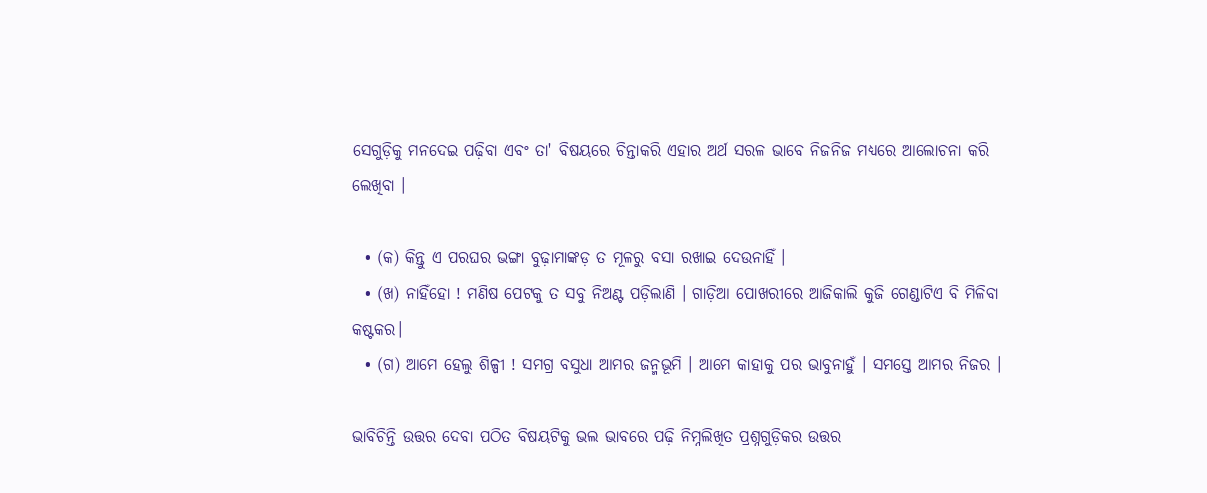ସେଗୁଡ଼ିକୁ ମନଦେଇ ପଢ଼ିବା ଏବଂ ତା' ବିଷୟରେ ଚିନ୍ତାକରି ଏହାର ଅର୍ଥ ସରଳ ଭାବେ ନିଜନିଜ ମଧ୍ୟରେ ଆଲୋଚନା କରି ଲେଖିବା ।

  • (କ) କିନ୍ତୁ ଏ ପରଘର ଭଙ୍ଗା ବୁଢ଼ାମାଙ୍କଡ଼ ତ ମୂଳରୁ ବସା ରଖାଇ ଦେଉନାହିଁ ।
  • (ଖ) ନାହିଁହୋ ! ମଣିଷ ପେଟକୁ ତ ସବୁ ନିଅଣ୍ଟ ପଡ଼ିଲାଣି । ଗାଡ଼ିଆ ପୋଖରୀରେ ଆଜିକାଲି କୁଜି ଗେଣ୍ଡାଟିଏ ବି ମିଳିବା କଷ୍ଟକର।
  • (ଗ) ଆମେ ହେଲୁ ଶିଳ୍ପୀ ! ସମଗ୍ର ବସୁଧା ଆମର ଜନ୍ମଭୂମି । ଆମେ କାହାକୁ ପର ଭାବୁନାହୁଁ । ସମସ୍ତେ ଆମର ନିଜର ।

ଭାବିଚିନ୍ତି ଉତ୍ତର ଦେବା ପଠିତ ବିଷୟଟିକୁ ଭଲ ଭାବରେ ପଢ଼ି ନିମ୍ନଲିଖିତ ପ୍ରଶ୍ନଗୁଡ଼ିକର ଉତ୍ତର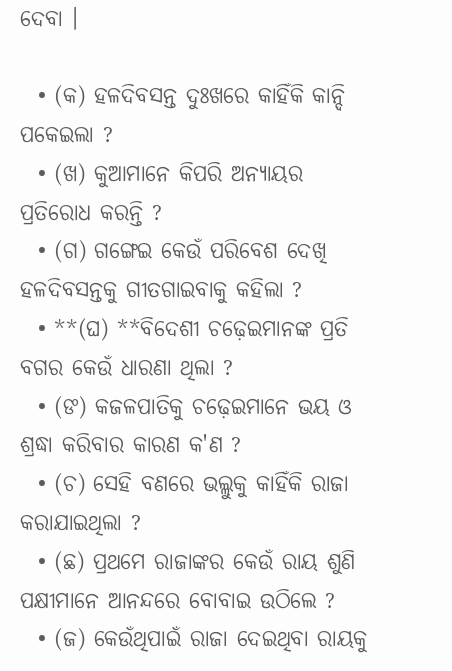ଦେବା ।

  • (କ) ହଳଦିବସନ୍ତ ଦୁଃଖରେ କାହିଁକି କାନ୍ଦି ପକେଇଲା ?
  • (ଖ) କୁଆମାନେ କିପରି ଅନ୍ୟାୟର ପ୍ରତିରୋଧ କରନ୍ତି ?
  • (ଗ) ଗଙ୍ଗେଇ କେଉଁ ପରିବେଶ ଦେଖି ହଳଦିବସନ୍ତକୁ ଗୀତଗାଇବାକୁ କହିଲା ?
  • **(ଘ) **ବିଦେଶୀ ଚଢ଼େଇମାନଙ୍କ ପ୍ରତି ବଗର କେଉଁ ଧାରଣା ଥିଲା ?
  • (ଙ) କଜଳପାତିକୁ ଚଢ଼େଇମାନେ ଭୟ ଓ ଶ୍ରଦ୍ଧା କରିବାର କାରଣ କ'ଣ ?
  • (ଚ) ସେହି ବଣରେ ଭଲ୍ଲୁକୁ କାହିଁକି ରାଜା କରାଯାଇଥିଲା ?
  • (ଛ) ପ୍ରଥମେ ରାଜାଙ୍କର କେଉଁ ରାୟ ଶୁଣି ପକ୍ଷୀମାନେ ଆନନ୍ଦରେ ବୋବାଇ ଉଠିଲେ ?
  • (ଜ) କେଉଁଥିପାଇଁ ରାଜା ଦେଇଥିବା ରାୟକୁ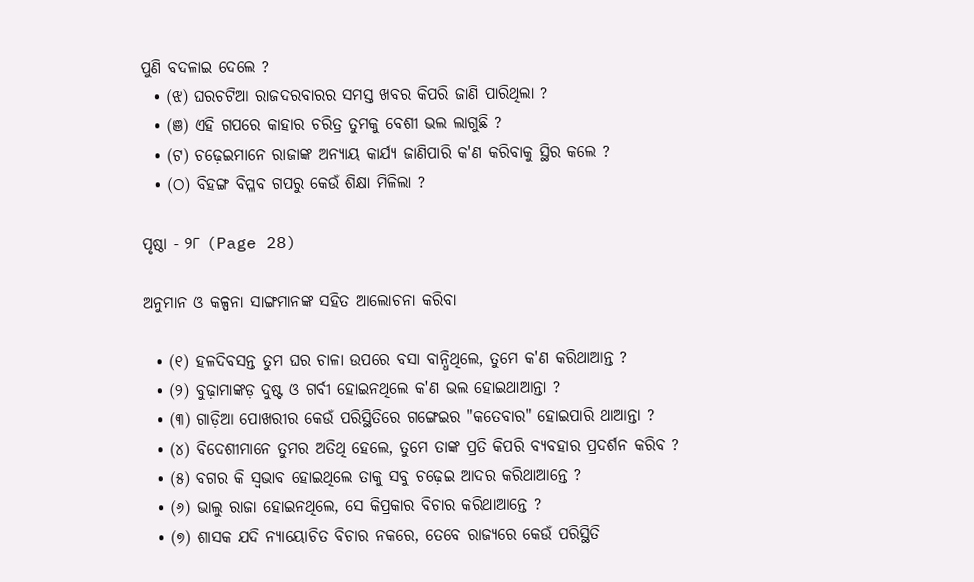ପୁଣି ବଦଳାଇ ଦେଲେ ?
  • (ଝ) ଘରଚଟିଆ ରାଜଦରବାରର ସମସ୍ତ ଖବର କିପରି ଜାଣି ପାରିଥିଲା ?
  • (ଞ) ଏହି ଗପରେ କାହାର ଚରିତ୍ର ତୁମକୁ ବେଶୀ ଭଲ ଲାଗୁଛି ?
  • (ଟ) ଚଢ଼େଇମାନେ ରାଜାଙ୍କ ଅନ୍ୟାୟ କାର୍ଯ୍ୟ ଜାଣିପାରି କ'ଣ କରିବାକୁ ସ୍ଥିର କଲେ ?
  • (ଠ) ବିହଙ୍ଗ ବିପ୍ଳବ ଗପରୁ କେଉଁ ଶିକ୍ଷା ମିଳିଲା ?

ପୃଷ୍ଠା - ୨୮ (Page 28)

ଅନୁମାନ ଓ କଳ୍ପନା ସାଙ୍ଗମାନଙ୍କ ସହିତ ଆଲୋଚନା କରିବା

  • (୧) ହଳଦିବସନ୍ତ ତୁମ ଘର ଚାଳା ଉପରେ ବସା ବାନ୍ଧିଥିଲେ, ତୁମେ କ'ଣ କରିଥାଆନ୍ତ ?
  • (୨) ବୁଢ଼ାମାଙ୍କଡ଼ ଦୁଷ୍ଟ ଓ ଗର୍ବୀ ହୋଇନଥିଲେ କ'ଣ ଭଲ ହୋଇଥାଆନ୍ତା ?
  • (୩) ଗାଡ଼ିଆ ପୋଖରୀର କେଉଁ ପରିସ୍ଥିତିରେ ଗଙ୍ଗେଇର "କତେବାର" ହୋଇପାରି ଥାଆନ୍ତା ?
  • (୪) ବିଦେଶୀମାନେ ତୁମର ଅତିଥି ହେଲେ, ତୁମେ ତାଙ୍କ ପ୍ରତି କିପରି ବ୍ୟବହାର ପ୍ରଦର୍ଶନ କରିବ ?
  • (୫) ବଗର କି ସ୍ୱଭାବ ହୋଇଥିଲେ ତାକୁ ସବୁ ଚଢ଼େଇ ଆଦର କରିଥାଆନ୍ତେ ?
  • (୬) ଭାଲୁ ରାଜା ହୋଇନଥିଲେ, ସେ କିପ୍ରକାର ବିଚାର କରିଥାଆନ୍ତେ ?
  • (୭) ଶାସକ ଯଦି ନ୍ୟାୟୋଚିତ ବିଚାର ନକରେ, ତେବେ ରାଜ୍ୟରେ କେଉଁ ପରିସ୍ଥିତି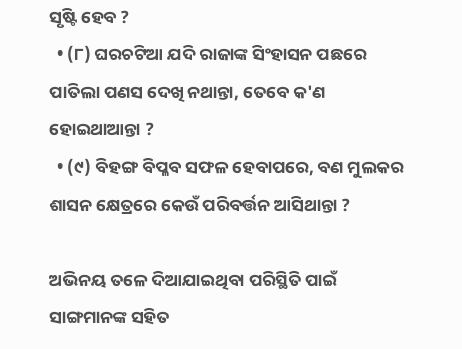ସୃଷ୍ଟି ହେବ ?
  • (୮) ଘରଚଟିଆ ଯଦି ରାଜାଙ୍କ ସିଂହାସନ ପଛରେ ପାତିଲା ପଣସ ଦେଖି ନଥାନ୍ତା, ତେବେ କ'ଣ ହୋଇଥାଆନ୍ତା ?
  • (୯) ବିହଙ୍ଗ ବିପ୍ଳବ ସଫଳ ହେବାପରେ, ବଣ ମୁଲକର ଶାସନ କ୍ଷେତ୍ରରେ କେଉଁ ପରିବର୍ତ୍ତନ ଆସିଥାନ୍ତା ?

ଅଭିନୟ ତଳେ ଦିଆଯାଇଥିବା ପରିସ୍ଥିତି ପାଇଁ ସାଙ୍ଗମାନଙ୍କ ସହିତ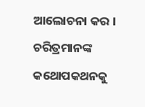ଆଲୋଚନା କର । ଚରିତ୍ରମାନଙ୍କ କଥୋପକଥନକୁ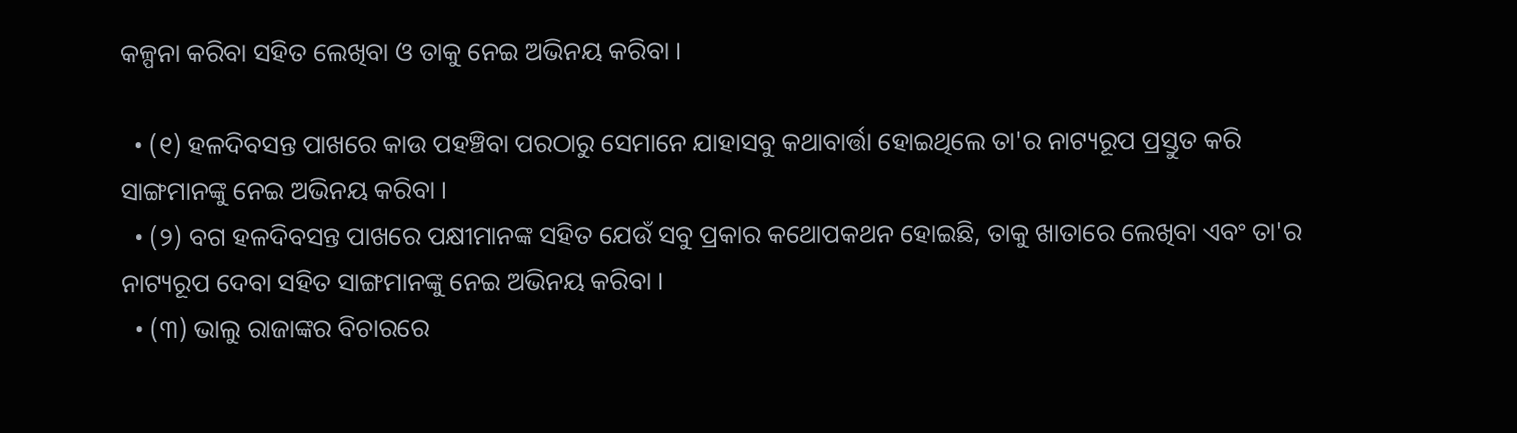କଳ୍ପନା କରିବା ସହିତ ଲେଖିବା ଓ ତାକୁ ନେଇ ଅଭିନୟ କରିବା ।

  • (୧) ହଳଦିବସନ୍ତ ପାଖରେ କାଉ ପହଞ୍ଚିବା ପରଠାରୁ ସେମାନେ ଯାହାସବୁ କଥାବାର୍ତ୍ତା ହୋଇଥିଲେ ତା'ର ନାଟ୍ୟରୂପ ପ୍ରସ୍ତୁତ କରି ସାଙ୍ଗମାନଙ୍କୁ ନେଇ ଅଭିନୟ କରିବା ।
  • (୨) ବଗ ହଳଦିବସନ୍ତ ପାଖରେ ପକ୍ଷୀମାନଙ୍କ ସହିତ ଯେଉଁ ସବୁ ପ୍ରକାର କଥୋପକଥନ ହୋଇଛି, ତାକୁ ଖାତାରେ ଲେଖିବା ଏବଂ ତା'ର ନାଟ୍ୟରୂପ ଦେବା ସହିତ ସାଙ୍ଗମାନଙ୍କୁ ନେଇ ଅଭିନୟ କରିବା ।
  • (୩) ଭାଲୁ ରାଜାଙ୍କର ବିଚାରରେ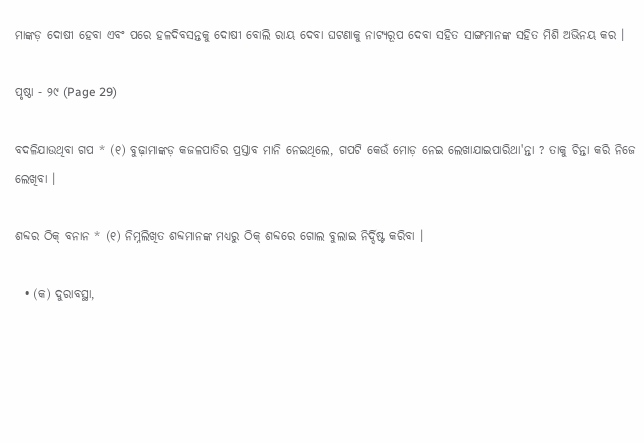ମାଙ୍କଡ଼ ଦୋଷୀ ହେବା ଏବଂ ପରେ ହଳଦିବସନ୍ତକୁ ଦୋଷୀ ବୋଲି ରାୟ ଦେବା ଘଟଣାକୁ ନାଟ୍ୟରୂପ ଦେବା ସହିତ ସାଙ୍ଗମାନଙ୍କ ସହିତ ମିଶି ଅଭିନୟ କର ।

ପୃଷ୍ଠା - ୨୯ (Page 29)

ବଦଳିଯାଉଥିବା ଗପ * (୧) ବୁଢ଼ାମାଙ୍କଡ଼ କଜଳପାତିର ପ୍ରସ୍ତାବ ମାନି ନେଇଥିଲେ, ଗପଟି କେଉଁ ମୋଡ଼ ନେଇ ଲେଖାଯାଇପାରିଥା'ନ୍ତା ? ତାକୁ ଚିନ୍ତା କରି ନିଜେ ଲେଖିବା ।

ଶବ୍ଦର ଠିକ୍ ବନାନ * (୧) ନିମ୍ନଲିଖିତ ଶବ୍ଦମାନଙ୍କ ମଧ୍ୟରୁ ଠିକ୍ ଶବ୍ଦରେ ଗୋଲ ବୁଲାଇ ନିର୍ଦ୍ଦିଷ୍ଟ କରିବା ।

  • (କ) ଦୁରାବସ୍ଥା,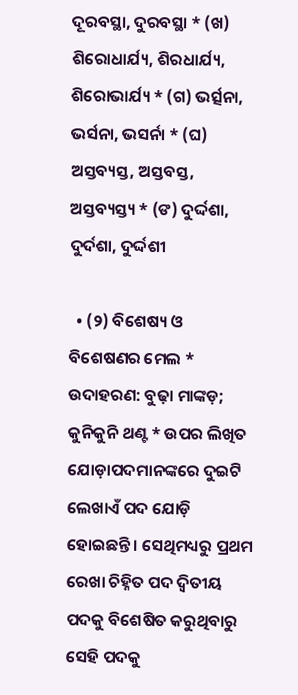ଦୂରବସ୍ଥା, ଦୁରବସ୍ଥା * (ଖ) ଶିରୋଧାର୍ଯ୍ୟ, ଶିରଧାର୍ଯ୍ୟ, ଶିରୋଭାର୍ଯ୍ୟ * (ଗ) ଭର୍ତ୍ସନା, ଭର୍ସନା, ଭସର୍ନା * (ଘ) ଅସ୍ତବ୍ୟସ୍ତ, ଅସ୍ତବସ୍ତ, ଅସ୍ତବ୍ୟସ୍ତ୍ୟ * (ଙ) ଦୁର୍ଦ୍ଦଶା, ଦୁର୍ଦଶା, ଦୁର୍ଦ୍ଦଶୀ

  • (୨) ବିଶେଷ୍ୟ ଓ ବିଶେଷଣର ମେଲ * ଉଦାହରଣ: ବୁଢ଼ା ମାଙ୍କଡ଼; କୁନିକୁନି ଥଣ୍ଟ * ଉପର ଲିଖିତ ଯୋଡ଼ାପଦମାନଙ୍କରେ ଦୁଇଟି ଲେଖାଏଁ ପଦ ଯୋଡ଼ି ହୋଇଛନ୍ତି । ସେଥିମଧ୍ୟରୁ ପ୍ରଥମ ରେଖା ଚିହ୍ନିତ ପଦ ଦ୍ଵିତୀୟ ପଦକୁ ବିଶେଷିତ କରୁଥିବାରୁ ସେହି ପଦକୁ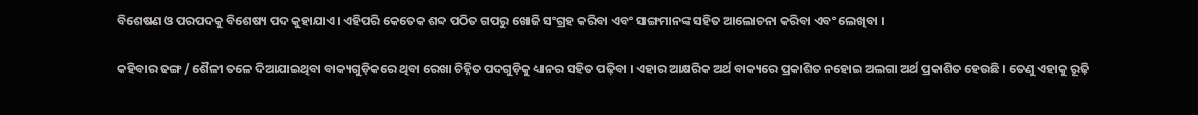ବିଶେଷଣ ଓ ପରପଦକୁ ବିଶେଷ୍ୟ ପଦ କୁହାଯାଏ । ଏହିପରି କେତେକ ଶବ୍ଦ ପଠିତ ଗପରୁ ଖୋଜି ସଂଗ୍ରହ କରିବା ଏବଂ ସାଙ୍ଗମାନଙ୍କ ସହିତ ଆଲୋଚନା କରିବା ଏବଂ ଲେଖିବା ।

କହିବାର ଢଙ୍ଗ / ଶୈଳୀ ତଳେ ଦିଆଯାଇଥିବା ବାକ୍ୟଗୁଡ଼ିକରେ ଥିବା ରେଖା ଚିହ୍ନିତ ପଦଗୁଡ଼ିକୁ ଧ୍ୟାନର ସହିତ ପଢ଼ିବା । ଏହାର ଆକ୍ଷରିକ ଅର୍ଥ ବାକ୍ୟରେ ପ୍ରକାଶିତ ନହୋଇ ଅଲଗା ଅର୍ଥ ପ୍ରକାଶିତ ହେଉଛି । ତେଣୁ ଏହାକୁ ରୂଢ଼ି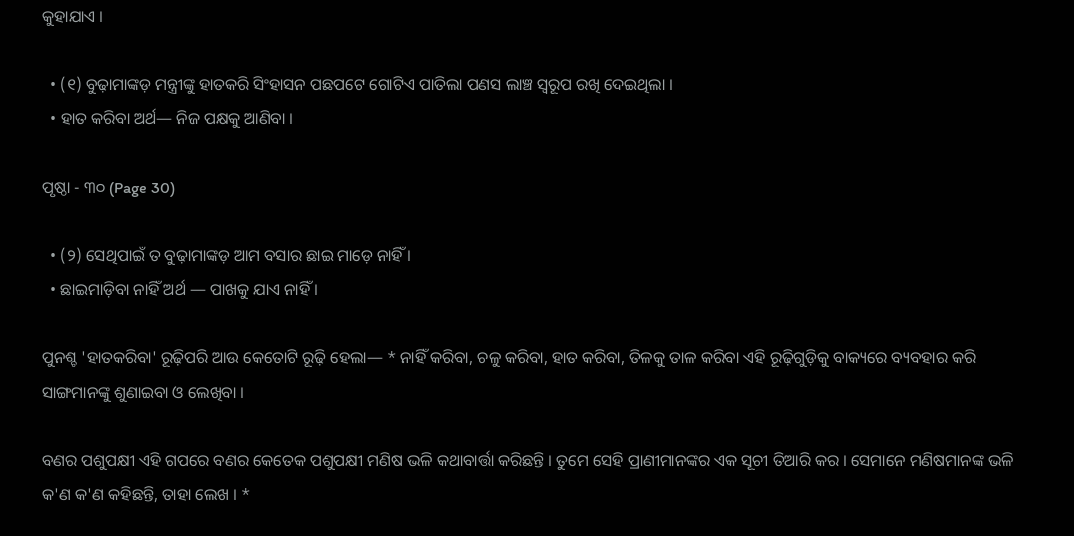କୁହାଯାଏ ।

  • (୧) ବୁଢ଼ାମାଙ୍କଡ଼ ମନ୍ତ୍ରୀଙ୍କୁ ହାତକରି ସିଂହାସନ ପଛପଟେ ଗୋଟିଏ ପାତିଲା ପଣସ ଲାଞ୍ଚ ସ୍ଵରୂପ ରଖି ଦେଇଥିଲା ।
  • ହାତ କରିବା ଅର୍ଥ— ନିଜ ପକ୍ଷକୁ ଆଣିବା ।

ପୃଷ୍ଠା - ୩୦ (Page 30)

  • (୨) ସେଥିପାଇଁ ତ ବୁଢ଼ାମାଙ୍କଡ଼ ଆମ ବସାର ଛାଇ ମାଡ଼େ ନାହିଁ ।
  • ଛାଇମାଡ଼ିବା ନାହିଁ ଅର୍ଥ — ପାଖକୁ ଯାଏ ନାହିଁ ।

ପୁନଶ୍ଚ 'ହାତକରିବା' ରୂଢ଼ିପରି ଆଉ କେତୋଟି ରୂଢ଼ି ହେଲା— * ନାହିଁ କରିବା, ଚଳୁ କରିବା, ହାତ କରିବା, ତିଳକୁ ତାଳ କରିବା ଏହି ରୂଢ଼ିଗୁଡ଼ିକୁ ବାକ୍ୟରେ ବ୍ୟବହାର କରି ସାଙ୍ଗମାନଙ୍କୁ ଶୁଣାଇବା ଓ ଲେଖିବା ।

ବଣର ପଶୁପକ୍ଷୀ ଏହି ଗପରେ ବଣର କେତେକ ପଶୁପକ୍ଷୀ ମଣିଷ ଭଳି କଥାବାର୍ତ୍ତା କରିଛନ୍ତି । ତୁମେ ସେହି ପ୍ରାଣୀମାନଙ୍କର ଏକ ସୂଚୀ ତିଆରି କର । ସେମାନେ ମଣିଷମାନଙ୍କ ଭଳି କ'ଣ କ'ଣ କହିଛନ୍ତି, ତାହା ଲେଖ । *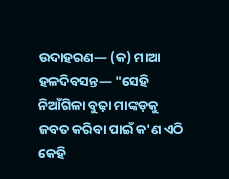ଉଦାହରଣ— (କ) ମାଆ ହଳଦିବସନ୍ତ— "ସେହି ନିଆଁଗିଳା ବୁଢ଼ା ମାଙ୍କଡ଼କୁ ଜବତ କରିବା ପାଇଁ କ'ଣ ଏଠି କେହି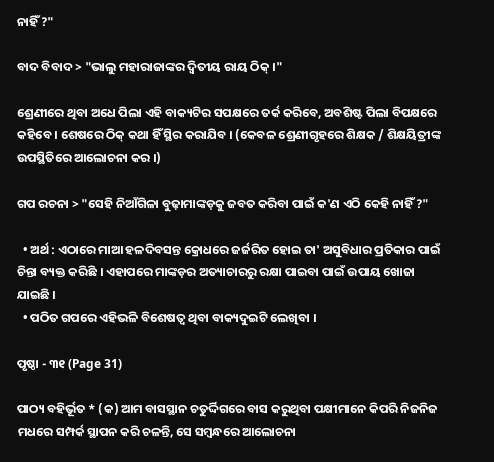ନାହିଁ ?"

ବାଦ ବିବାଦ > "ଭାଲୁ ମହାରାଜାଙ୍କର ଦ୍ଵିତୀୟ ରାୟ ଠିକ୍ ।"

ଶ୍ରେଣୀରେ ଥିବା ଅଧେ ପିଲା ଏହି ବାକ୍ୟଟିର ସପକ୍ଷରେ ତର୍କ କରିବେ, ଅବଶିଷ୍ଟ ପିଲା ବିପକ୍ଷରେ କହିବେ । ଶେଷରେ ଠିକ୍ କଥା ହିଁ ସ୍ଥିର କରାଯିବ । (କେବଳ ଶ୍ରେଣୀଗୃହରେ ଶିକ୍ଷକ / ଶିକ୍ଷୟିତ୍ରୀଙ୍କ ଉପସ୍ଥିତିରେ ଆଲୋଚନା କର ।)

ଗପ ରଚନା > "ସେହି ନିଆଁଗିଳା ବୁଢ଼ାମାଙ୍କଡ଼କୁ ଜବତ କରିବା ପାଇଁ କ'ଣ ଏଠି କେହି ନାହିଁ ?"

  • ଅର୍ଥ : ଏଠାରେ ମାଆ ହଳଦିବସନ୍ତ କ୍ରୋଧରେ ଜର୍ଜରିତ ହୋଇ ତା' ଅସୁବିଧାର ପ୍ରତିକାର ପାଇଁ ଚିନ୍ତା ବ୍ୟକ୍ତ କରିଛି । ଏହାପରେ ମାଙ୍କଡ଼ର ଅତ୍ୟାଚାରରୁ ରକ୍ଷା ପାଇବା ପାଇଁ ଉପାୟ ଖୋଜା ଯାଇଛି ।
  • ପଠିତ ଗପରେ ଏହିଭଳି ବିଶେଷତ୍ଵ ଥିବା ବାକ୍ୟଦୁଇଟି ଲେଖିବା ।

ପୃଷ୍ଠା - ୩୧ (Page 31)

ପାଠ୍ୟ ବହିର୍ଭୂତ * (କ) ଆମ ବାସସ୍ଥାନ ଚତୁର୍ଦ୍ଦିଗରେ ବାସ କରୁଥିବା ପକ୍ଷୀମାନେ କିପରି ନିଜନିଜ ମଧରେ ସମ୍ପର୍କ ସ୍ଥାପନ କରି ଚଳନ୍ତି, ସେ ସମ୍ବନ୍ଧରେ ଆଲୋଚନା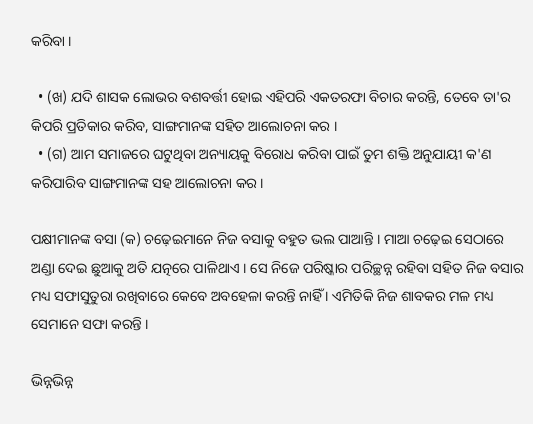କରିବା ।

  • (ଖ) ଯଦି ଶାସକ ଲୋଭର ବଶବର୍ତ୍ତୀ ହୋଇ ଏହିପରି ଏକତରଫା ବିଚାର କରନ୍ତି, ତେବେ ତା'ର କିପରି ପ୍ରତିକାର କରିବ, ସାଙ୍ଗମାନଙ୍କ ସହିତ ଆଲୋଚନା କର ।
  • (ଗ) ଆମ ସମାଜରେ ଘଟୁଥିବା ଅନ୍ୟାୟକୁ ବିରୋଧ କରିବା ପାଇଁ ତୁମ ଶକ୍ତି ଅନୁଯାୟୀ କ'ଣ କରିପାରିବ ସାଙ୍ଗମାନଙ୍କ ସହ ଆଲୋଚନା କର ।

ପକ୍ଷୀମାନଙ୍କ ବସା (କ) ଚଢ଼େଇମାନେ ନିଜ ବସାକୁ ବହୁତ ଭଲ ପାଆନ୍ତି । ମାଆ ଚଢ଼େଇ ସେଠାରେ ଅଣ୍ଡା ଦେଇ ଛୁଆକୁ ଅତି ଯତ୍ନରେ ପାଳିଥାଏ । ସେ ନିଜେ ପରିଷ୍କାର ପରିଚ୍ଛନ୍ନ ରହିବା ସହିତ ନିଜ ବସାର ମଧ୍ୟ ସଫାସୁତୁରା ରଖିବାରେ କେବେ ଅବହେଳା କରନ୍ତି ନାହିଁ । ଏମିତିକି ନିଜ ଶାବକର ମଳ ମଧ୍ୟ ସେମାନେ ସଫା କରନ୍ତି ।

ଭିନ୍ନଭିନ୍ନ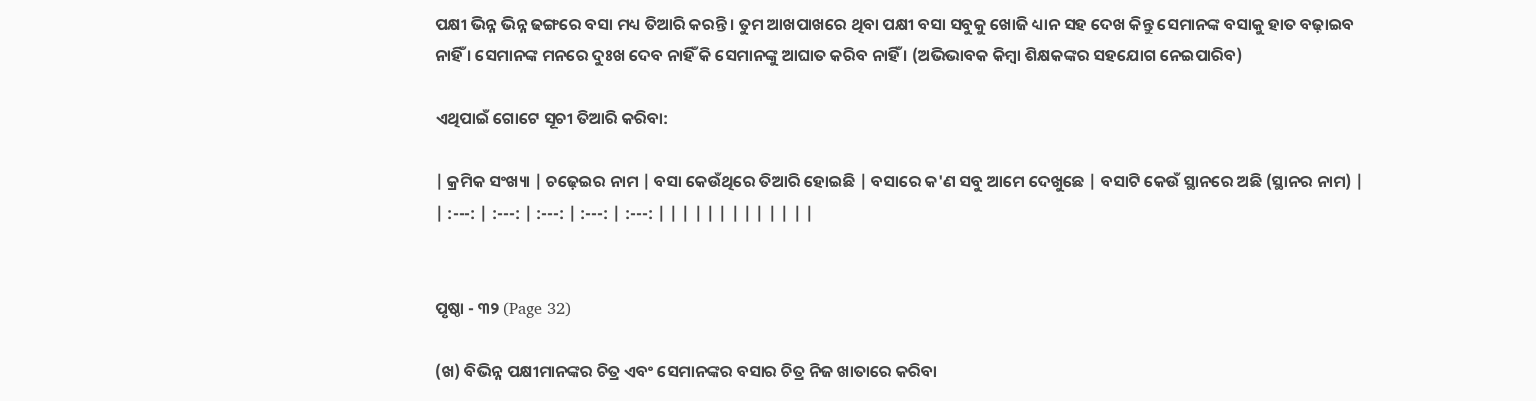ପକ୍ଷୀ ଭିନ୍ନ ଭିନ୍ନ ଢଙ୍ଗରେ ବସା ମଧ୍ୟ ତିଆରି କରନ୍ତି । ତୁମ ଆଖପାଖରେ ଥିବା ପକ୍ଷୀ ବସା ସବୁକୁ ଖୋଜି ଧ୍ୟାନ ସହ ଦେଖ କିନ୍ତୁ ସେମାନଙ୍କ ବସାକୁ ହାତ ବଢ଼ାଇବ ନାହିଁ । ସେମାନଙ୍କ ମନରେ ଦୁଃଖ ଦେବ ନାହିଁ କି ସେମାନଙ୍କୁ ଆଘାତ କରିବ ନାହିଁ । (ଅଭିଭାବକ କିମ୍ବା ଶିକ୍ଷକଙ୍କର ସହଯୋଗ ନେଇପାରିବ)

ଏଥିପାଇଁ ଗୋଟେ ସୂଚୀ ତିଆରି କରିବା:

| କ୍ରମିକ ସଂଖ୍ୟା | ଚଢ଼େଇର ନାମ | ବସା କେଉଁଥିରେ ତିଆରି ହୋଇଛି | ବସାରେ କ'ଣ ସବୁ ଆମେ ଦେଖୁଛେ | ବସାଟି କେଉଁ ସ୍ଥାନରେ ଅଛି (ସ୍ଥାନର ନାମ) | | :---: | :---: | :---: | :---: | :---: | | | | | | | | | | | | |


ପୃଷ୍ଠା - ୩୨ (Page 32)

(ଖ) ବିଭିନ୍ନ ପକ୍ଷୀମାନଙ୍କର ଚିତ୍ର ଏବଂ ସେମାନଙ୍କର ବସାର ଚିତ୍ର ନିଜ ଖାତାରେ କରିବା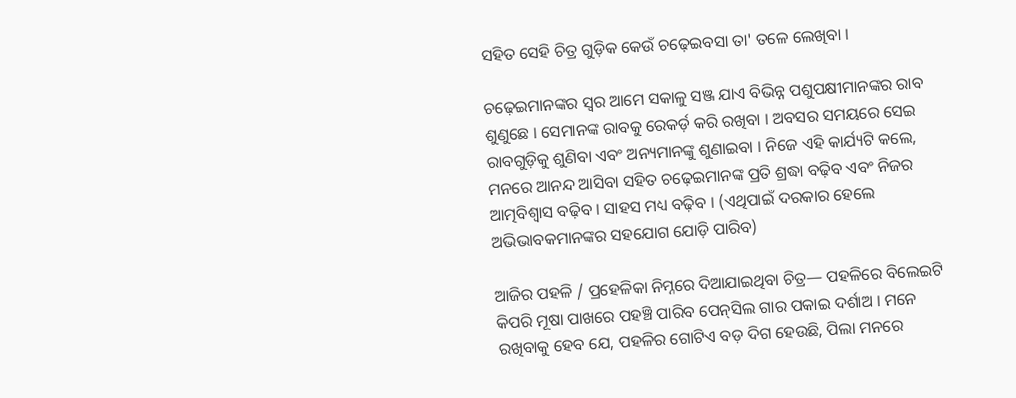ସହିତ ସେହି ଚିତ୍ର ଗୁଡ଼ିକ କେଉଁ ଚଢ଼େଇବସା ତା' ତଳେ ଲେଖିବା ।

ଚଢ଼େଇମାନଙ୍କର ସ୍ୱର ଆମେ ସକାଳୁ ସଞ୍ଜ ଯାଏ ବିଭିନ୍ନ ପଶୁପକ୍ଷୀମାନଙ୍କର ରାବ ଶୁଣୁଛେ । ସେମାନଙ୍କ ରାବକୁ ରେକର୍ଡ଼ କରି ରଖିବା । ଅବସର ସମୟରେ ସେଇ ରାବଗୁଡ଼ିକୁ ଶୁଣିବା ଏବଂ ଅନ୍ୟମାନଙ୍କୁ ଶୁଣାଇବା । ନିଜେ ଏହି କାର୍ଯ୍ୟଟି କଲେ, ମନରେ ଆନନ୍ଦ ଆସିବା ସହିତ ଚଢ଼େଇମାନଙ୍କ ପ୍ରତି ଶ୍ରଦ୍ଧା ବଢ଼ିବ ଏବଂ ନିଜର ଆତ୍ମବିଶ୍ୱାସ ବଢ଼ିବ । ସାହସ ମଧ୍ୟ ବଢ଼ିବ । (ଏଥିପାଇଁ ଦରକାର ହେଲେ ଅଭିଭାବକମାନଙ୍କର ସହଯୋଗ ଯୋଡ଼ି ପାରିବ)

ଆଜିର ପହଳି / ପ୍ରହେଳିକା ନିମ୍ନରେ ଦିଆଯାଇଥିବା ଚିତ୍ର— ପହଳିରେ ବିଲେଇଟି କିପରି ମୂଷା ପାଖରେ ପହଞ୍ଚି ପାରିବ ପେନ୍‌ସିଲ ଗାର ପକାଇ ଦର୍ଶାଅ । ମନେ ରଖିବାକୁ ହେବ ଯେ, ପହଳିର ଗୋଟିଏ ବଡ଼ ଦିଗ ହେଉଛି, ପିଲା ମନରେ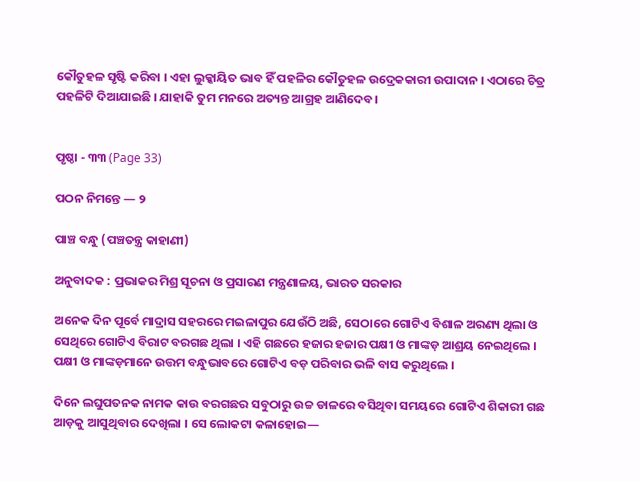କୌତୁହଳ ସୃଷ୍ଟି କରିବା । ଏହା ଲୁକ୍କାୟିତ ଭାବ ହିଁ ପହଳିର କୌତୁହଳ ଉଦ୍ରେକକାରୀ ଉପାଦାନ । ଏଠାରେ ଚିତ୍ର ପହଳିଟି ଦିଆଯାଇଛି । ଯାହାକି ତୁମ ମନରେ ଅତ୍ୟନ୍ତ ଆଗ୍ରହ ଆଣିଦେବ ।


ପୃଷ୍ଠା - ୩୩ (Page 33)

ପଠନ ନିମନ୍ତେ — ୨

ପାଞ୍ଚ ବନ୍ଧୁ (ପଞ୍ଚତନ୍ତ୍ର କାହାଣୀ)

ଅନୁବାଦକ : ପ୍ରଭାକର ମିଶ୍ର ସୂଚନା ଓ ପ୍ରସାରଣ ମନ୍ତ୍ରଣାଳୟ, ଭାରତ ସରକାର

ଅନେକ ଦିନ ପୂର୍ବେ ମାଦ୍ରାସ ସହରରେ ମଇଳାପୁର ଯେଉଁଠି ଅଛି, ସେଠାରେ ଗୋଟିଏ ବିଶାଳ ଅରଣ୍ୟ ଥିଲା ଓ ସେଥିରେ ଗୋଟିଏ ବିରାଟ ବରଗଛ ଥିଲା । ଏହି ଗଛରେ ହଜାର ହଜାର ପକ୍ଷୀ ଓ ମାଙ୍କଡ଼ ଆଶ୍ରୟ ନେଇଥିଲେ । ପକ୍ଷୀ ଓ ମାଙ୍କଡ଼ମାନେ ଉତ୍ତମ ବନ୍ଧୁଭାବରେ ଗୋଟିଏ ବଡ଼ ପରିବାର ଭଳି ବାସ କରୁଥିଲେ ।

ଦିନେ ଲଘୁପତନକ ନାମକ କାଉ ବରଗଛର ସବୁଠାରୁ ଉଚ୍ଚ ଡାଳରେ ବସିଥିବା ସମୟରେ ଗୋଟିଏ ଶିକାରୀ ଗଛ ଆଡ଼କୁ ଆସୁଥିବାର ଦେଖିଲା । ସେ ଲୋକଟା କଳାହୋଇ—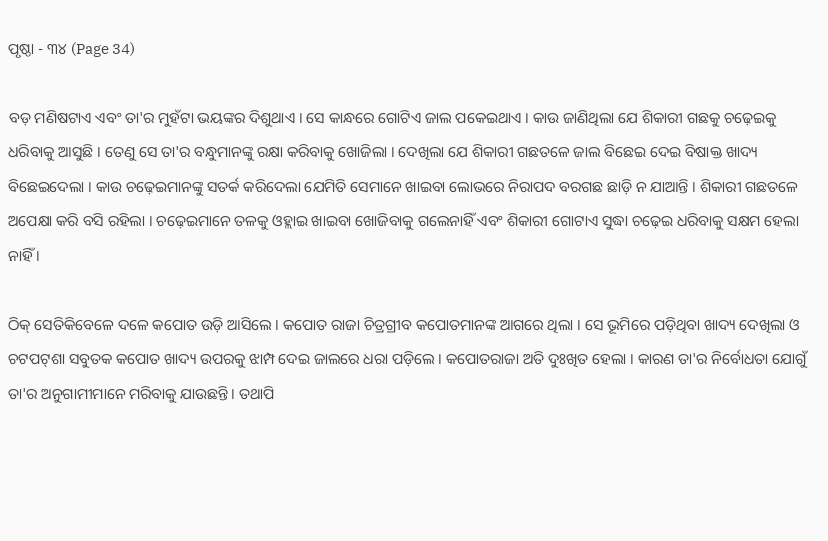ପୃଷ୍ଠା - ୩୪ (Page 34)

ବଡ଼ ମଣିଷଟାଏ ଏବଂ ତା'ର ମୁହଁଟା ଭୟଙ୍କର ଦିଶୁଥାଏ । ସେ କାନ୍ଧରେ ଗୋଟିଏ ଜାଲ ପକେଇଥାଏ । କାଉ ଜାଣିଥିଲା ଯେ ଶିକାରୀ ଗଛକୁ ଚଢ଼େଇକୁ ଧରିବାକୁ ଆସୁଛି । ତେଣୁ ସେ ତା'ର ବନ୍ଧୁମାନଙ୍କୁ ରକ୍ଷା କରିବାକୁ ଖୋଜିଲା । ଦେଖିଲା ଯେ ଶିକାରୀ ଗଛତଳେ ଜାଲ ବିଛେଇ ଦେଇ ବିଷାକ୍ତ ଖାଦ୍ୟ ବିଛେଇଦେଲା । କାଉ ଚଢ଼େଇମାନଙ୍କୁ ସତର୍କ କରିଦେଲା ଯେମିତି ସେମାନେ ଖାଇବା ଲୋଭରେ ନିରାପଦ ବରଗଛ ଛାଡ଼ି ନ ଯାଆନ୍ତି । ଶିକାରୀ ଗଛତଳେ ଅପେକ୍ଷା କରି ବସି ରହିଲା । ଚଢ଼େଇମାନେ ତଳକୁ ଓହ୍ଲାଇ ଖାଇବା ଖୋଜିବାକୁ ଗଲେନାହିଁ ଏବଂ ଶିକାରୀ ଗୋଟାଏ ସୁଦ୍ଧା ଚଢ଼େଇ ଧରିବାକୁ ସକ୍ଷମ ହେଲା ନାହିଁ ।

ଠିକ୍ ସେତିକିବେଳେ ଦଳେ କପୋତ ଉଡ଼ି ଆସିଲେ । କପୋତ ରାଜା ଚିତ୍ରଗ୍ରୀବ କପୋତମାନଙ୍କ ଆଗରେ ଥିଲା । ସେ ଭୂମିରେ ପଡ଼ିଥିବା ଖାଦ୍ୟ ଦେଖିଲା ଓ ଚଟପଟ୍‌ଶା ସବୁତକ କପୋତ ଖାଦ୍ୟ ଉପରକୁ ଝାମ୍ପ ଦେଇ ଜାଲରେ ଧରା ପଡ଼ିଲେ । କପୋତରାଜା ଅତି ଦୁଃଖିତ ହେଲା । କାରଣ ତା'ର ନିର୍ବୋଧତା ଯୋଗୁଁ ତା'ର ଅନୁଗାମୀମାନେ ମରିବାକୁ ଯାଉଛନ୍ତି । ତଥାପି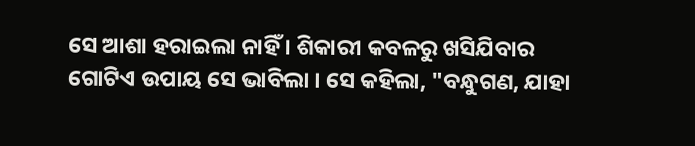ସେ ଆଶା ହରାଇଲା ନାହିଁ । ଶିକାରୀ କବଳରୁ ଖସିଯିବାର ଗୋଟିଏ ଉପାୟ ସେ ଭାବିଲା । ସେ କହିଲା, "ବନ୍ଧୁଗଣ, ଯାହା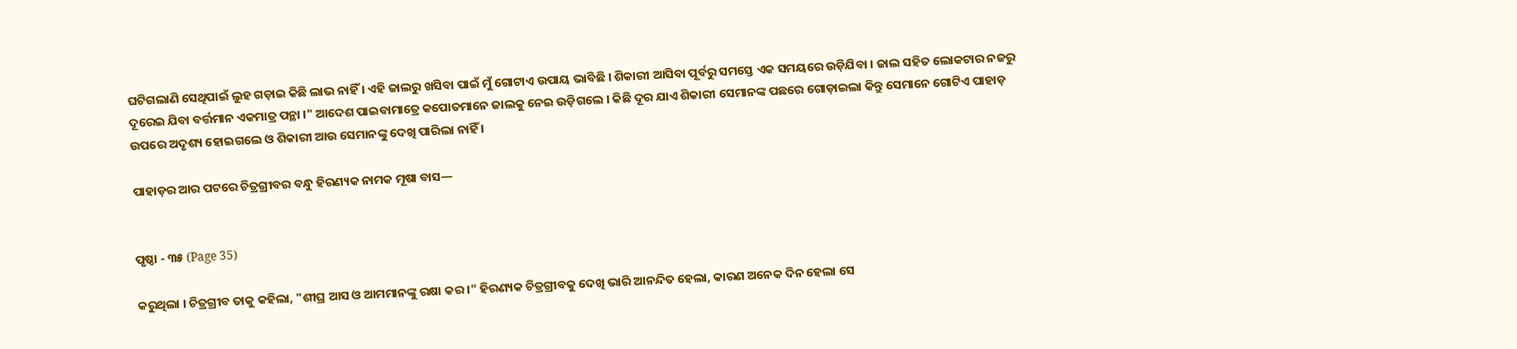ଘଟିଗଲାଣି ସେଥିପାଇଁ ଲୁହ ଗଡ଼ାଇ କିଛି ଲାଭ ନାହିଁ । ଏହି ଜାଲରୁ ଖସିବା ପାଇଁ ମୁଁ ଗୋଟାଏ ଉପାୟ ଭାବିଛି । ଶିକାରୀ ଆସିବା ପୂର୍ବରୁ ସମସ୍ତେ ଏକ ସମୟରେ ଉଡ଼ିଯିବା । ଜାଲ ସହିତ ଲୋକଟାର ନଜରୁ ଦୂରେଇ ଯିବା ବର୍ତ୍ତମାନ ଏକମାତ୍ର ପନ୍ଥା ।" ଆଦେଶ ପାଇବାମାତ୍ରେ କପୋତମାନେ ଜାଲକୁ ନେଇ ଉଡ଼ିଗଲେ । କିଛି ଦୂର ଯାଏ ଶିକାରୀ ସେମାନଙ୍କ ପଛରେ ଗୋଡ଼ାଇଲା କିନ୍ତୁ ସେମାନେ ଗୋଟିଏ ପାହାଡ଼ ଉପରେ ଅଦୃଶ୍ୟ ହୋଇଗଲେ ଓ ଶିକାରୀ ଆଉ ସେମାନଙ୍କୁ ଦେଖି ପାରିଲା ନାହିଁ ।

ପାହାଡ଼ର ଆର ପଟରେ ଚିତ୍ରଗ୍ରୀବର ବନ୍ଧୁ ହିରଣ୍ୟକ ନାମକ ମୂଷା ବାସ—


ପୃଷ୍ଠା - ୩୫ (Page 35)

କରୁଥିଲା । ଚିତ୍ରଗ୍ରୀବ ତାକୁ କହିଲା, "ଶୀଘ୍ର ଆସ ଓ ଆମମାନଙ୍କୁ ରକ୍ଷା କର ।" ହିରଣ୍ୟକ ଚିତ୍ରଗ୍ରୀବକୁ ଦେଖି ଭାରି ଆନନ୍ଦିତ ହେଲା, କାରଣ ଅନେକ ଦିନ ହେଲା ସେ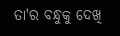ତା'ର ବନ୍ଧୁକୁ ଦେଖି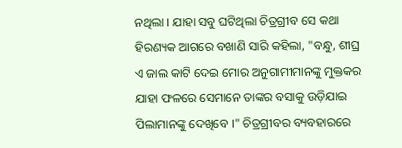ନଥିଲା । ଯାହା ସବୁ ଘଟିଥିଲା ଚିତ୍ରଗ୍ରୀବ ସେ କଥା ହିରଣ୍ୟକ ଆଗରେ ବଖାଣି ସାରି କହିଲା, "ବନ୍ଧୁ, ଶୀଘ୍ର ଏ ଜାଲ କାଟି ଦେଇ ମୋର ଅନୁଗାମୀମାନଙ୍କୁ ମୁକ୍ତକର ଯାହା ଫଳରେ ସେମାନେ ତାଙ୍କର ବସାକୁ ଉଡ଼ିଯାଇ ପିଲାମାନଙ୍କୁ ଦେଖିବେ ।" ଚିତ୍ରଗ୍ରୀବର ବ୍ୟବହାରରେ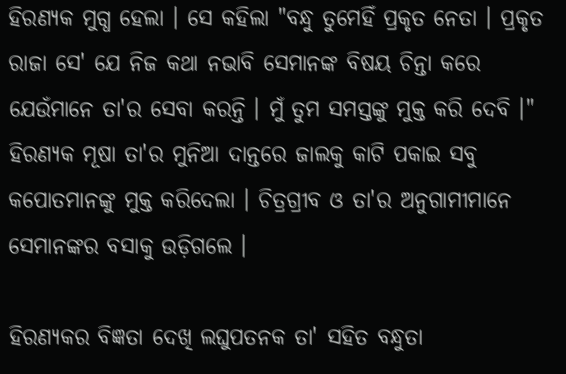ହିରଣ୍ୟକ ମୁଗ୍ଧ ହେଲା । ସେ କହିଲା "ବନ୍ଧୁ ତୁମେହିଁ ପ୍ରକୃତ ନେତା । ପ୍ରକୃତ ରାଜା ସେ' ଯେ ନିଜ କଥା ନଭାବି ସେମାନଙ୍କ ବିଷୟ ଚିନ୍ତା କରେ ଯେଉଁମାନେ ତା'ର ସେବା କରନ୍ତି । ମୁଁ ତୁମ ସମସ୍ତଙ୍କୁ ମୁକ୍ତ କରି ଦେବି ।" ହିରଣ୍ୟକ ମୂଷା ତା'ର ମୁନିଆ ଦାନ୍ତରେ ଜାଲକୁ କାଟି ପକାଇ ସବୁ କପୋତମାନଙ୍କୁ ମୁକ୍ତ କରିଦେଲା । ଚିତ୍ରଗ୍ରୀବ ଓ ତା'ର ଅନୁଗାମୀମାନେ ସେମାନଙ୍କର ବସାକୁ ଉଡ଼ିଗଲେ ।

ହିରଣ୍ୟକର ବିଜ୍ଞତା ଦେଖି ଲଘୁପତନକ ତା' ସହିତ ବନ୍ଧୁତା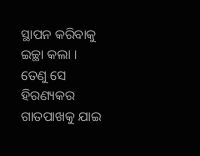ସ୍ଥାପନ କରିବାକୁ ଇଚ୍ଛା କଲା । ତେଣୁ ସେ ହିରଣ୍ୟକର ଗାତପାଖକୁ ଯାଇ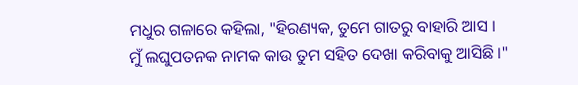ମଧୁର ଗଳାରେ କହିଲା, "ହିରଣ୍ୟକ, ତୁମେ ଗାତରୁ ବାହାରି ଆସ । ମୁଁ ଲଘୁପତନକ ନାମକ କାଉ ତୁମ ସହିତ ଦେଖା କରିବାକୁ ଆସିଛି ।"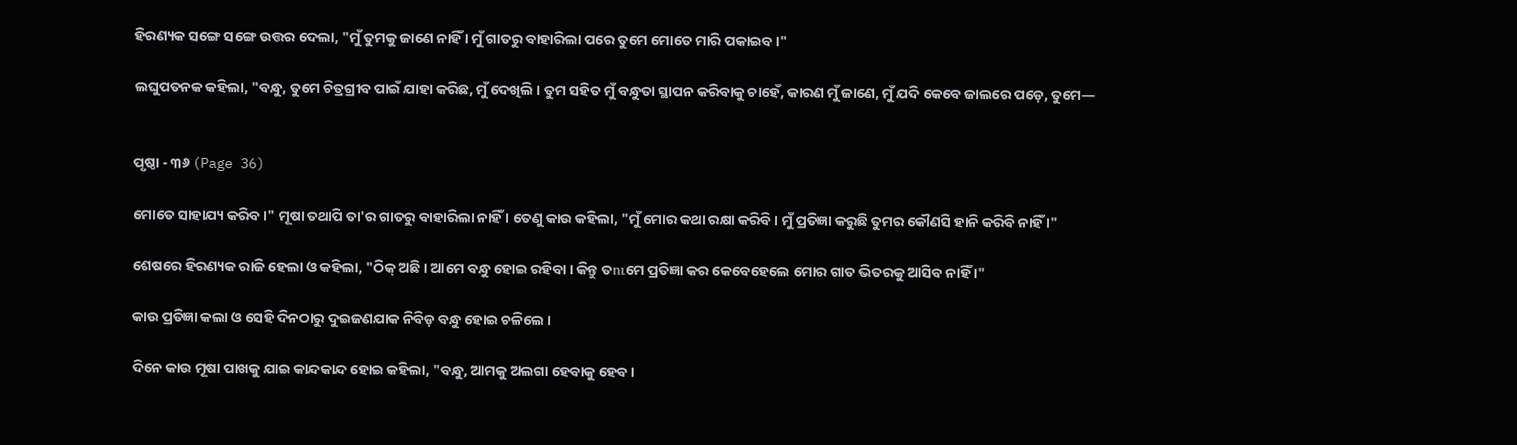ହିରଣ୍ୟକ ସଙ୍ଗେ ସଙ୍ଗେ ଉତ୍ତର ଦେଲା, "ମୁଁ ତୁମକୁ ଜାଣେ ନାହିଁ । ମୁଁ ଗାତରୁ ବାହାରିଲା ପରେ ତୁମେ ମୋତେ ମାରି ପକାଇବ ।"

ଲଘୁପତନକ କହିଲା, "ବନ୍ଧୁ, ତୁମେ ଚିତ୍ରଗ୍ରୀବ ପାଇଁ ଯାହା କରିଛ, ମୁଁ ଦେଖିଲି । ତୁମ ସହିତ ମୁଁ ବନ୍ଧୁତା ସ୍ଥାପନ କରିବାକୁ ଚାହେଁ, କାରଣ ମୁଁ ଜାଣେ, ମୁଁ ଯଦି କେବେ ଜାଲରେ ପଡ଼େ, ତୁମେ—


ପୃଷ୍ଠା - ୩୬ (Page 36)

ମୋତେ ସାହାଯ୍ୟ କରିବ ।" ମୂଷା ତଥାପି ତା'ର ଗାତରୁ ବାହାରିଲା ନାହିଁ । ତେଣୁ କାଉ କହିଲା, "ମୁଁ ମୋର କଥା ରକ୍ଷା କରିବି । ମୁଁ ପ୍ରତିଜ୍ଞା କରୁଛି ତୁମର କୌଣସି ହାନି କରିବି ନାହିଁ ।"

ଶେଷରେ ହିରଣ୍ୟକ ରାଜି ହେଲା ଓ କହିଲା, "ଠିକ୍ ଅଛି । ଆମେ ବନ୍ଧୁ ହୋଇ ରହିବା । କିନ୍ତୁ ତուମେ ପ୍ରତିଜ୍ଞା କର କେବେହେଲେ ମୋର ଗାତ ଭିତରକୁ ଆସିବ ନାହିଁ ।"

କାଉ ପ୍ରତିଜ୍ଞା କଲା ଓ ସେହି ଦିନଠାରୁ ଦୁଇଜଣଯାକ ନିବିଡ଼ ବନ୍ଧୁ ହୋଇ ଚଳିଲେ ।

ଦିନେ କାଉ ମୂଷା ପାଖକୁ ଯାଇ କାନ୍ଦକାନ୍ଦ ହୋଇ କହିଲା, "ବନ୍ଧୁ, ଆମକୁ ଅଲଗା ହେବାକୁ ହେବ ।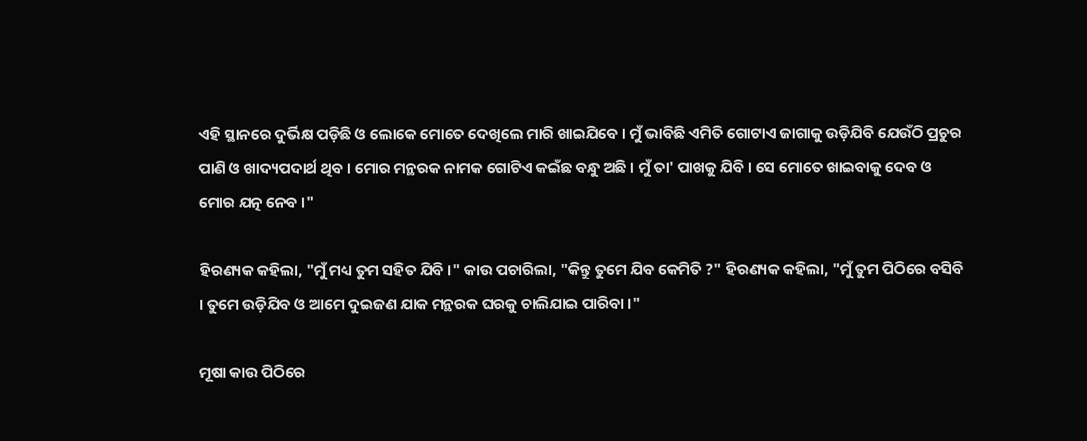ଏହି ସ୍ଥାନରେ ଦୁର୍ଭିକ୍ଷ ପଡ଼ିଛି ଓ ଲୋକେ ମୋତେ ଦେଖିଲେ ମାରି ଖାଇଯିବେ । ମୁଁ ଭାବିଛି ଏମିତି ଗୋଟାଏ ଜାଗାକୁ ଉଡ଼ିଯିବି ଯେଉଁଠି ପ୍ରଚୁର ପାଣି ଓ ଖାଦ୍ୟପଦାର୍ଥ ଥିବ । ମୋର ମନ୍ଥରକ ନାମକ ଗୋଟିଏ କଇଁଛ ବନ୍ଧୁ ଅଛି । ମୁଁ ତା' ପାଖକୁ ଯିବି । ସେ ମୋତେ ଖାଇବାକୁ ଦେବ ଓ ମୋର ଯତ୍ନ ନେବ ।"

ହିରଣ୍ୟକ କହିଲା, "ମୁଁ ମଧ୍ୟ ତୁମ ସହିତ ଯିବି ।" କାଉ ପଚାରିଲା, "କିନ୍ତୁ ତୁମେ ଯିବ କେମିତି ?" ହିରଣ୍ୟକ କହିଲା, "ମୁଁ ତୁମ ପିଠିରେ ବସିବି । ତୁମେ ଉଡ଼ିଯିବ ଓ ଆମେ ଦୁଇଜଣ ଯାକ ମନ୍ଥରକ ଘରକୁ ଚାଲିଯାଇ ପାରିବା ।"

ମୂଷା କାଉ ପିଠିରେ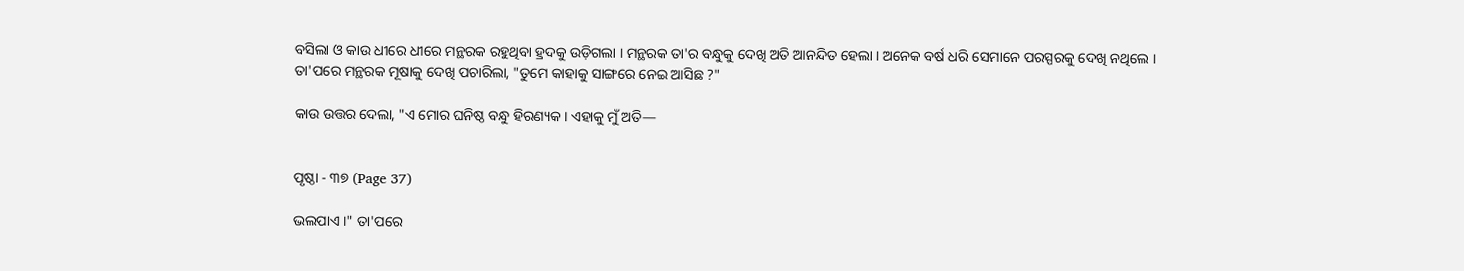ବସିଲା ଓ କାଉ ଧୀରେ ଧୀରେ ମନ୍ଥରକ ରହୁଥିବା ହ୍ରଦକୁ ଉଡ଼ିଗଲା । ମନ୍ଥରକ ତା'ର ବନ୍ଧୁକୁ ଦେଖି ଅତି ଆନନ୍ଦିତ ହେଲା । ଅନେକ ବର୍ଷ ଧରି ସେମାନେ ପରସ୍ପରକୁ ଦେଖି ନଥିଲେ । ତା'ପରେ ମନ୍ଥରକ ମୂଷାକୁ ଦେଖି ପଚାରିଲା, "ତୁମେ କାହାକୁ ସାଙ୍ଗରେ ନେଇ ଆସିଛ ?"

କାଉ ଉତ୍ତର ଦେଲା, "ଏ ମୋର ଘନିଷ୍ଠ ବନ୍ଧୁ ହିରଣ୍ୟକ । ଏହାକୁ ମୁଁ ଅତି—


ପୃଷ୍ଠା - ୩୭ (Page 37)

ଭଲପାଏ ।" ତା'ପରେ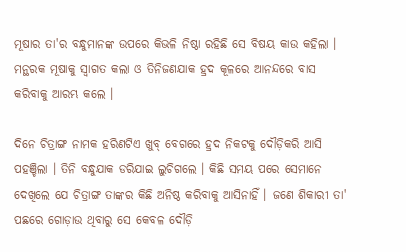ମୂଷାର ତା'ର ବନ୍ଧୁମାନଙ୍କ ଉପରେ କିଭଳି ନିଷ୍ଠା ରହିଛି ସେ ବିଷୟ କାଉ କହିଲା । ମନ୍ଥରକ ମୂଷାକୁ ସ୍ଵାଗତ କଲା ଓ ତିନିଜଣଯାକ ହ୍ରଦ କୂଳରେ ଆନନ୍ଦରେ ବାସ କରିବାକୁ ଆରମ୍ଭ କଲେ ।

ଦିନେ ଚିତ୍ରାଙ୍ଗ ନାମକ ହରିଣଟିଏ ଖୁବ୍ ବେଗରେ ହ୍ରଦ ନିକଟକୁ ଦୌଡ଼ିକରି ଆସି ପହଞ୍ଚିଲା । ତିନି ବନ୍ଧୁଯାକ ଡରିଯାଇ ଲୁଚିଗଲେ । କିଛି ସମୟ ପରେ ସେମାନେ ଦେଖିଲେ ଯେ ଚିତ୍ରାଙ୍ଗ ତାଙ୍କର କିଛି ଅନିଷ୍ଠ କରିବାକୁ ଆସିନାହିଁ । ଜଣେ ଶିକାରୀ ତା' ପଛରେ ଗୋଡ଼ାଉ ଥିବାରୁ ସେ କେବଳ ଦୌଡ଼ି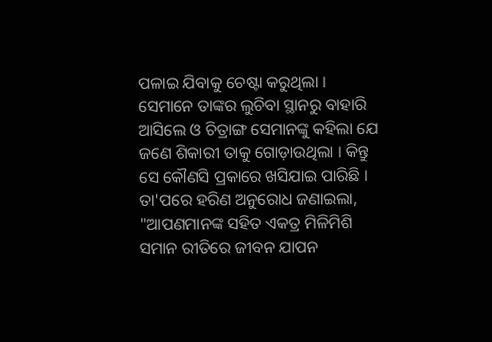ପଳାଇ ଯିବାକୁ ଚେଷ୍ଟା କରୁଥିଲା । ସେମାନେ ତାଙ୍କର ଲୁଚିବା ସ୍ଥାନରୁ ବାହାରି ଆସିଲେ ଓ ଚିତ୍ରାଙ୍ଗ ସେମାନଙ୍କୁ କହିଲା ଯେ ଜଣେ ଶିକାରୀ ତାକୁ ଗୋଡ଼ାଉଥିଲା । କିନ୍ତୁ ସେ କୌଣସି ପ୍ରକାରେ ଖସିଯାଇ ପାରିଛି । ତା'ପରେ ହରିଣ ଅନୁରୋଧ ଜଣାଇଲା, "ଆପଣମାନଙ୍କ ସହିତ ଏକତ୍ର ମିଳିମିଶି ସମାନ ରୀତିରେ ଜୀବନ ଯାପନ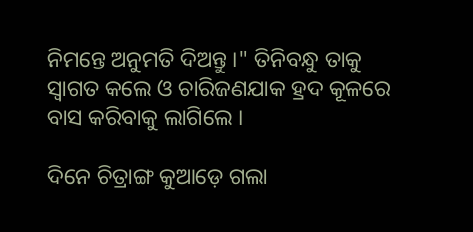ନିମନ୍ତେ ଅନୁମତି ଦିଅନ୍ତୁ ।" ତିନିବନ୍ଧୁ ତାକୁ ସ୍ଵାଗତ କଲେ ଓ ଚାରିଜଣଯାକ ହ୍ରଦ କୂଳରେ ବାସ କରିବାକୁ ଲାଗିଲେ ।

ଦିନେ ଚିତ୍ରାଙ୍ଗ କୁଆଡ଼େ ଗଲା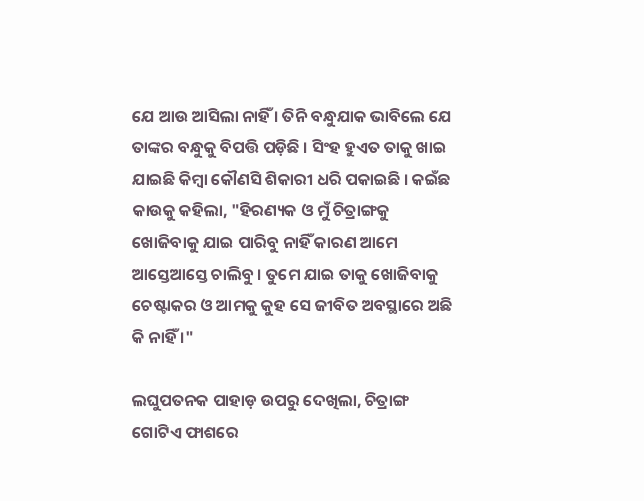ଯେ ଆଉ ଆସିଲା ନାହିଁ । ତିନି ବନ୍ଧୁଯାକ ଭାବିଲେ ଯେ ତାଙ୍କର ବନ୍ଧୁକୁ ବିପତ୍ତି ପଡ଼ିଛି । ସିଂହ ହୁଏତ ତାକୁ ଖାଇ ଯାଇଛି କିମ୍ବା କୌଣସି ଶିକାରୀ ଧରି ପକାଇଛି । କଇଁଛ କାଉକୁ କହିଲା, "ହିରଣ୍ୟକ ଓ ମୁଁ ଚିତ୍ରାଙ୍ଗକୁ ଖୋଜିବାକୁ ଯାଇ ପାରିବୁ ନାହିଁ କାରଣ ଆମେ ଆସ୍ତେଆସ୍ତେ ଚାଲିବୁ । ତୁମେ ଯାଇ ତାକୁ ଖୋଜିବାକୁ ଚେଷ୍ଟାକର ଓ ଆମକୁ କୁହ ସେ ଜୀବିତ ଅବସ୍ଥାରେ ଅଛି କି ନାହିଁ ।"

ଲଘୁପତନକ ପାହାଡ଼ ଉପରୁ ଦେଖିଲା, ଚିତ୍ରାଙ୍ଗ ଗୋଟିଏ ଫାଶରେ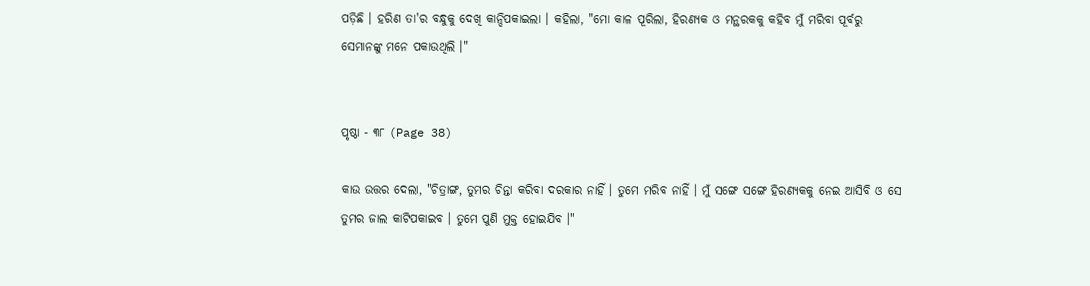ପଡ଼ିଛି । ହରିଣ ତା'ର ବନ୍ଧୁକୁ ଦେଖି କାନ୍ଦିପକାଇଲା । କହିଲା, "ମୋ କାଳ ପୂରିଲା, ହିରଣ୍ୟକ ଓ ମନ୍ଥରକକୁ କହିବ ମୁଁ ମରିବା ପୂର୍ବରୁ ସେମାନଙ୍କୁ ମନେ ପକାଉଥିଲି ।"


ପୃଷ୍ଠା - ୩୮ (Page 38)

କାଉ ଉତ୍ତର ଦେଲା, "ଚିତ୍ରାଙ୍ଗ, ତୁମର ଚିନ୍ତା କରିବା ଦରକାର ନାହିଁ । ତୁମେ ମରିବ ନାହିଁ । ମୁଁ ସଙ୍ଗେ ସଙ୍ଗେ ହିରଣ୍ୟକକୁ ନେଇ ଆସିବି ଓ ସେ ତୁମର ଜାଲ କାଟିପକାଇବ । ତୁମେ ପୁଣି ମୁକ୍ତ ହୋଇଯିବ ।"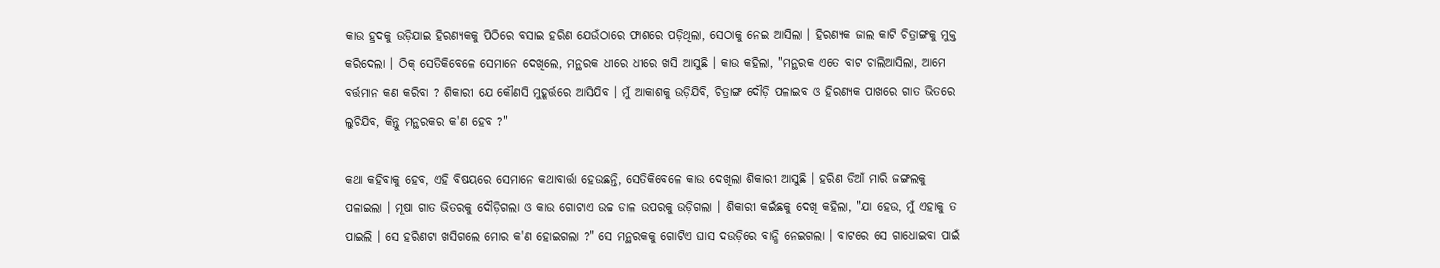କାଉ ହ୍ରଦକୁ ଉଡ଼ିଯାଇ ହିରଣ୍ୟକକୁ ପିଠିରେ ବସାଇ ହରିଣ ଯେଉଁଠାରେ ଫାଶରେ ପଡ଼ିଥିଲା, ସେଠାକୁ ନେଇ ଆସିଲା । ହିରଣ୍ୟକ ଜାଲ କାଟି ଚିତ୍ରାଙ୍ଗକୁ ମୁକ୍ତ କରିଦେଲା । ଠିକ୍ ସେତିକିବେଳେ ସେମାନେ ଦେଖିଲେ, ମନ୍ଥରକ ଧୀରେ ଧୀରେ ଖସି ଆସୁଛି । କାଉ କହିଲା, "ମନ୍ଥରକ ଏତେ ବାଟ ଚାଲିଆସିଲା, ଆମେ ବର୍ତ୍ତମାନ କଣ କରିବା ? ଶିକାରୀ ଯେ କୌଣସି ମୁହୂର୍ତ୍ତରେ ଆସିଯିବ । ମୁଁ ଆକାଶକୁ ଉଡ଼ିଯିବି, ଚିତ୍ରାଙ୍ଗ ଦୌଡ଼ି ପଳାଇବ ଓ ହିରଣ୍ୟକ ପାଖରେ ଗାତ ଭିତରେ ଲୁଚିଯିବ, କିନ୍ତୁ ମନ୍ଥରକର କ'ଣ ହେବ ?"

କଥା କହିବାକୁ ହେବ, ଏହି ବିଷୟରେ ସେମାନେ କଥାବାର୍ତ୍ତା ହେଉଛନ୍ତି, ସେତିକିବେଳେ କାଉ ଦେଖିଲା ଶିକାରୀ ଆସୁଛି । ହରିଣ ଡିଆଁ ମାରି ଜଙ୍ଗଲକୁ ପଳାଇଲା । ମୂଷା ଗାତ ଭିତରକୁ ଦୌଡ଼ିଗଲା ଓ କାଉ ଗୋଟାଏ ଉଚ୍ଚ ଡାଳ ଉପରକୁ ଉଡ଼ିଗଲା । ଶିକାରୀ କଇଁଛକୁ ଦେଖି କହିଲା, "ଯା ହେଉ, ମୁଁ ଏହାକୁ ତ ପାଇଲି । ସେ ହରିଣଟା ଖସିଗଲେ ମୋର କ'ଣ ହୋଇଗଲା ?" ସେ ମନ୍ଥରକକୁ ଗୋଟିଏ ଘାସ ଦଉଡ଼ିରେ ବାନ୍ଧି ନେଇଗଲା । ବାଟରେ ସେ ଗାଧୋଇବା ପାଇଁ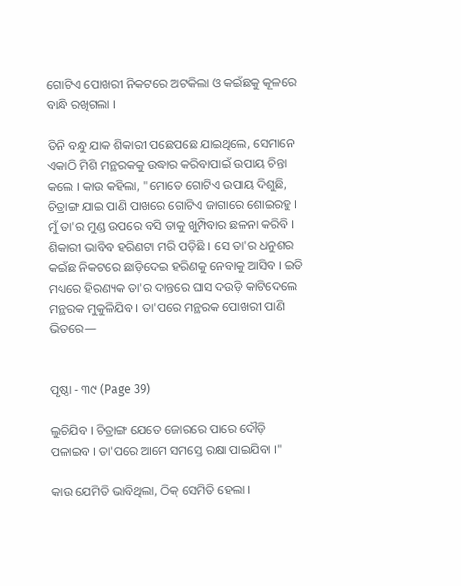ଗୋଟିଏ ପୋଖରୀ ନିକଟରେ ଅଟକିଲା ଓ କଇଁଛକୁ କୂଳରେ ବାନ୍ଧି ରଖିଗଲା ।

ତିନି ବନ୍ଧୁ ଯାକ ଶିକାରୀ ପଛେପଛେ ଯାଇଥିଲେ, ସେମାନେ ଏକାଠି ମିଶି ମନ୍ଥରକକୁ ଉଦ୍ଧାର କରିବାପାଇଁ ଉପାୟ ଚିନ୍ତା କଲେ । କାଉ କହିଲା, "ମୋତେ ଗୋଟିଏ ଉପାୟ ଦିଶୁଛି, ଚିତ୍ରାଙ୍ଗ ଯାଇ ପାଣି ପାଖରେ ଗୋଟିଏ ଜାଗାରେ ଶୋଇରହୁ । ମୁଁ ତା'ର ମୁଣ୍ଡ ଉପରେ ବସି ତାକୁ ଖୁମ୍ପିବାର ଛଳନା କରିବି । ଶିକାରୀ ଭାବିବ ହରିଣଟା ମରି ପଡ଼ିଛି । ସେ ତା'ର ଧନୁଶର କଇଁଛ ନିକଟରେ ଛାଡ଼ିଦେଇ ହରିଣକୁ ନେବାକୁ ଆସିବ । ଇତି ମଧ୍ୟରେ ହିରଣ୍ୟକ ତା'ର ଦାନ୍ତରେ ଘାସ ଦଉଡ଼ି କାଟିଦେଲେ ମନ୍ଥରକ ମୁକୁଳିଯିବ । ତା'ପରେ ମନ୍ଥରକ ପୋଖରୀ ପାଣି ଭିତରେ—


ପୃଷ୍ଠା - ୩୯ (Page 39)

ଲୁଚିଯିବ । ଚିତ୍ରାଙ୍ଗ ଯେତେ ଜୋରରେ ପାରେ ଦୌଡ଼ି ପଳାଇବ । ତା'ପରେ ଆମେ ସମସ୍ତେ ରକ୍ଷା ପାଇଯିବା ।"

କାଉ ଯେମିତି ଭାବିଥିଲା, ଠିକ୍ ସେମିତି ହେଲା ।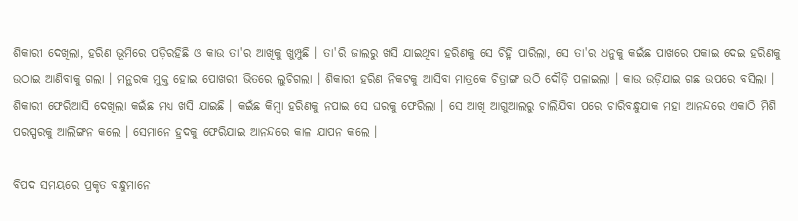ଶିକାରୀ ଦେଖିଲା, ହରିଣ ଭୂମିରେ ପଡ଼ିରହିଛି ଓ କାଉ ତା'ର ଆଖିକୁ ଖୁମ୍ପୁଛି । ତା'ରି ଜାଲରୁ ଖସି ଯାଇଥିବା ହରିଣକୁ ସେ ଚିହ୍ନି ପାରିଲା, ସେ ତା'ର ଧନୁକୁ କଇଁଛ ପାଖରେ ପକାଇ ଦେଇ ହରିଣକୁ ଉଠାଇ ଆଣିବାକୁ ଗଲା । ମନ୍ଥରକ ମୁକ୍ତ ହୋଇ ପୋଖରୀ ଭିତରେ ଲୁଚିଗଲା । ଶିକାରୀ ହରିଣ ନିକଟକୁ ଆସିବା ମାତ୍ରକେ ଚିତ୍ରାଙ୍ଗ ଉଠି ଦୌଡ଼ି ପଳାଇଲା । କାଉ ଉଡ଼ିଯାଇ ଗଛ ଉପରେ ବସିଲା । ଶିକାରୀ ଫେରିଆସି ଦେଖିଲା କଇଁଛ ମଧ୍ୟ ଖସି ଯାଇଛି । କଇଁଛ କିମ୍ବା ହରିଣକୁ ନପାଇ ସେ ଘରକୁ ଫେରିଲା । ସେ ଆଖି ଆଗୁଆଲରୁ ଚାଲିଯିବା ପରେ ଚାରିବନ୍ଧୁଯାକ ମହା ଆନନ୍ଦରେ ଏକାଠି ମିଶି ପରସ୍ପରକୁ ଆଲିଙ୍ଗନ କଲେ । ସେମାନେ ହ୍ରଦକୁ ଫେରିଯାଇ ଆନନ୍ଦରେ କାଳ ଯାପନ କଲେ ।

ବିପଦ ସମୟରେ ପ୍ରକୃତ ବନ୍ଧୁମାନେ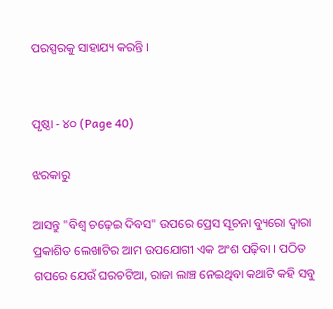ପରସ୍ପରକୁ ସାହାଯ୍ୟ କରନ୍ତି ।


ପୃଷ୍ଠା - ୪୦ (Page 40)

ଝରକାରୁ

ଆସନ୍ତୁ "ବିଶ୍ୱ ଚଢ଼େଇ ଦିବସ" ଉପରେ ପ୍ରେସ ସୂଚନା ବ୍ୟୁରୋ ଦ୍ୱାରା ପ୍ରକାଶିତ ଲେଖାଟିର ଆମ ଉପଯୋଗୀ ଏକ ଅଂଶ ପଢ଼ିବା । ପଠିତ ଗପରେ ଯେଉଁ ଘରଚଟିଆ, ରାଜା ଲାଞ୍ଚ ନେଇଥିବା କଥାଟି କହି ସବୁ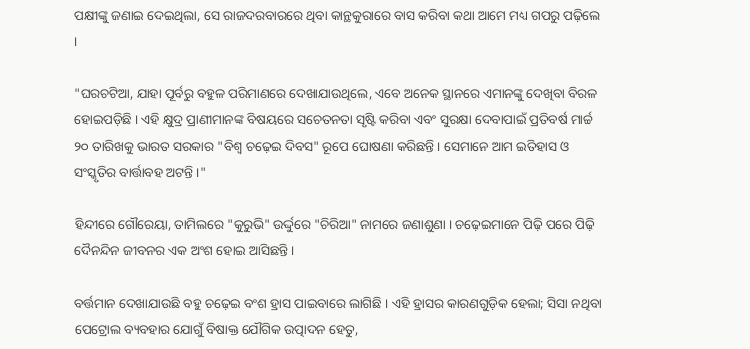ପକ୍ଷୀଙ୍କୁ ଜଣାଇ ଦେଇଥିଲା, ସେ ରାଜଦରବାରରେ ଥିବା କାନ୍ଥକୁରାରେ ବାସ କରିବା କଥା ଆମେ ମଧ୍ୟ ଗପରୁ ପଢ଼ିଲେ ।

"ଘରଚଟିଆ, ଯାହା ପୂର୍ବରୁ ବହୁଳ ପରିମାଣରେ ଦେଖାଯାଉଥିଲେ, ଏବେ ଅନେକ ସ୍ଥାନରେ ଏମାନଙ୍କୁ ଦେଖିବା ବିରଳ ହୋଇପଡ଼ିଛି । ଏହି କ୍ଷୁଦ୍ର ପ୍ରାଣୀମାନଙ୍କ ବିଷୟରେ ସଚେତନତା ସୃଷ୍ଟି କରିବା ଏବଂ ସୁରକ୍ଷା ଦେବାପାଇଁ ପ୍ରତିବର୍ଷ ମାର୍ଚ୍ଚ ୨୦ ତାରିଖକୁ ଭାରତ ସରକାର "ବିଶ୍ୱ ଚଢ଼େଇ ଦିବସ" ରୂପେ ଘୋଷଣା କରିଛନ୍ତି । ସେମାନେ ଆମ ଇତିହାସ ଓ ସଂସ୍କୃତିର ବାର୍ତ୍ତାବହ ଅଟନ୍ତି ।"

ହିନ୍ଦୀରେ ଗୌରେୟା, ତାମିଲରେ "କୁରୁଭି" ଉର୍ଦ୍ଦୁରେ "ଚିରିଆ" ନାମରେ ଜଣାଶୁଣା । ଚଢ଼େଇମାନେ ପିଢ଼ି ପରେ ପିଢ଼ି ଦୈନନ୍ଦିନ ଜୀବନର ଏକ ଅଂଶ ହୋଇ ଆସିଛନ୍ତି ।

ବର୍ତ୍ତମାନ ଦେଖାଯାଉଛି ବହୁ ଚଢ଼େଇ ବଂଶ ହ୍ରାସ ପାଇବାରେ ଲାଗିଛି । ଏହି ହ୍ରାସର କାରଣଗୁଡ଼ିକ ହେଲା; ସିସା ନଥିବା ପେଟ୍ରୋଲ ବ୍ୟବହାର ଯୋଗୁଁ ବିଷାକ୍ତ ଯୌଗିକ ଉତ୍ପାଦନ ହେତୁ,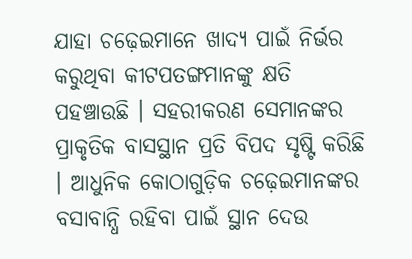ଯାହା ଚଢ଼େଇମାନେ ଖାଦ୍ୟ ପାଇଁ ନିର୍ଭର କରୁଥିବା କୀଟପତଙ୍ଗମାନଙ୍କୁ କ୍ଷତି ପହଞ୍ଚାଉଛି । ସହରୀକରଣ ସେମାନଙ୍କର ପ୍ରାକୃତିକ ବାସସ୍ଥାନ ପ୍ରତି ବିପଦ ସୃଷ୍ଟି କରିଛି । ଆଧୁନିକ କୋଠାଗୁଡ଼ିକ ଚଢ଼େଇମାନଙ୍କର ବସାବାନ୍ଧି ରହିବା ପାଇଁ ସ୍ଥାନ ଦେଉ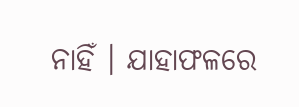ନାହିଁ । ଯାହାଫଳରେ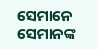ସେମାନେ ସେମାନଙ୍କ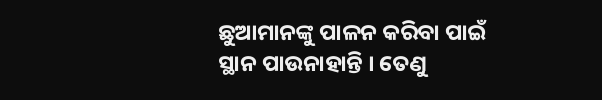ଛୁଆମାନଙ୍କୁ ପାଳନ କରିବା ପାଇଁ ସ୍ଥାନ ପାଉନାହାନ୍ତି । ତେଣୁ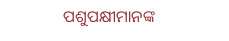ପଶୁପକ୍ଷୀମାନଙ୍କ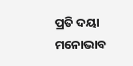ପ୍ରତି ଦୟା ମନୋଭାବ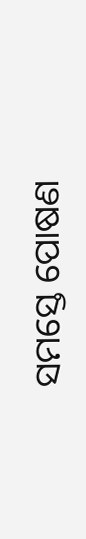ସମସ୍ତେ ପୋଷଣ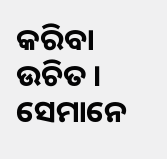କରିବା ଉଚିତ । ସେମାନେ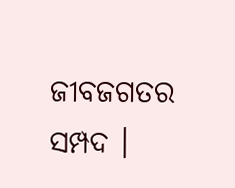ଜୀବଜଗତର ସମ୍ପଦ ।